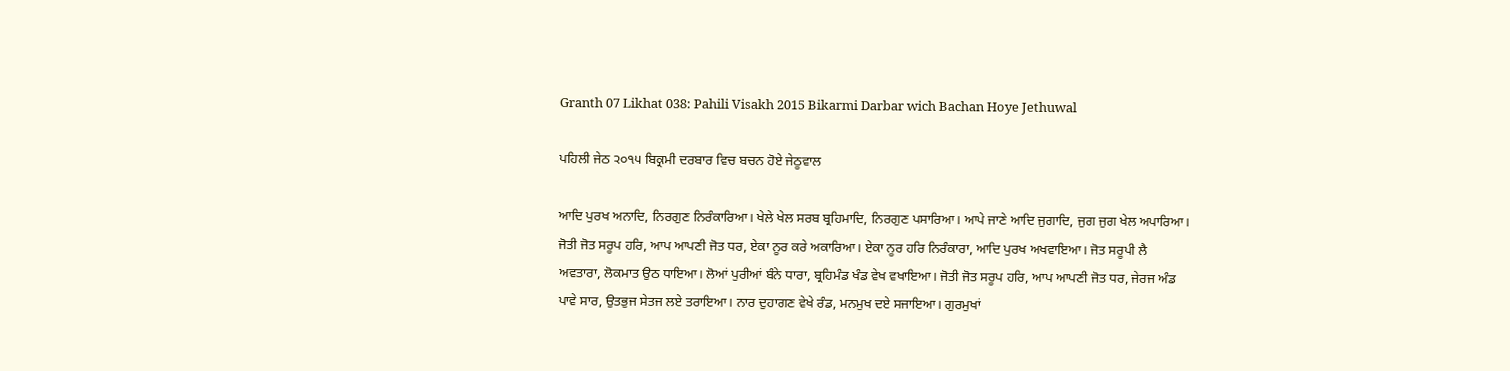Granth 07 Likhat 038: Pahili Visakh 2015 Bikarmi Darbar wich Bachan Hoye Jethuwal

ਪਹਿਲੀ ਜੇਠ ੨੦੧੫ ਬਿਕ੍ਰਮੀ ਦਰਬਾਰ ਵਿਚ ਬਚਨ ਹੋਏ ਜੇਠੂਵਾਲ

ਆਦਿ ਪੁਰਖ ਅਨਾਦਿ, ਨਿਰਗੁਣ ਨਿਰੰਕਾਰਿਆ। ਖੇਲੇ ਖੇਲ ਸਰਬ ਬ੍ਰਹਿਮਾਦਿ, ਨਿਰਗੁਣ ਪਸਾਰਿਆ। ਆਪੇ ਜਾਣੇ ਆਦਿ ਜੁਗਾਦਿ, ਜੁਗ ਜੁਗ ਖੇਲ ਅਪਾਰਿਆ। ਜੋਤੀ ਜੋਤ ਸਰੂਪ ਹਰਿ, ਆਪ ਆਪਣੀ ਜੋਤ ਧਰ, ਏਕਾ ਨੂਰ ਕਰੇ ਅਕਾਰਿਆ। ਏਕਾ ਨੂਰ ਹਰਿ ਨਿਰੰਕਾਰਾ, ਆਦਿ ਪੁਰਖ ਅਖਵਾਇਆ। ਜੋਤ ਸਰੂਪੀ ਲੈ ਅਵਤਾਰਾ, ਲੋਕਮਾਤ ਉਠ ਧਾਇਆ। ਲੋਆਂ ਪੁਰੀਆਂ ਬੰਨੇ ਧਾਰਾ, ਬ੍ਰਹਿਮੰਡ ਖੰਡ ਵੇਖ ਵਖਾਇਆ। ਜੋਤੀ ਜੋਤ ਸਰੂਪ ਹਰਿ, ਆਪ ਆਪਣੀ ਜੋਤ ਧਰ, ਜੇਰਜ ਅੰਡ ਪਾਵੇ ਸਾਰ, ਉਤਭੁਜ ਸੇਤਜ ਲਏ ਤਰਾਇਆ। ਨਾਰ ਦੁਹਾਗਣ ਵੇਖੇ ਰੰਡ, ਮਨਮੁਖ ਦਏ ਸਜਾਇਆ। ਗੁਰਮੁਖਾਂ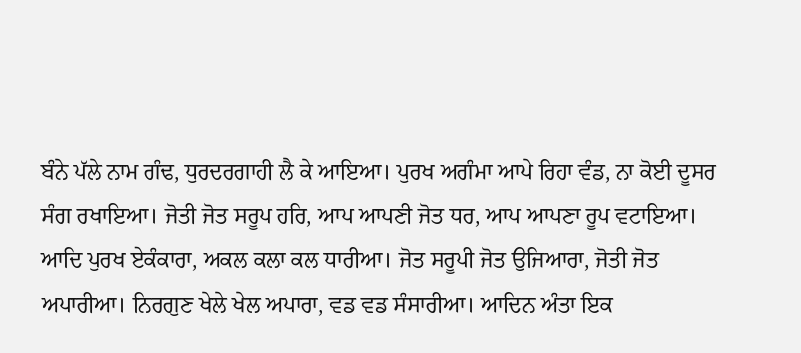ਬੰਨੇ ਪੱਲੇ ਨਾਮ ਗੰਢ, ਧੁਰਦਰਗਾਹੀ ਲੈ ਕੇ ਆਇਆ। ਪੁਰਖ ਅਗੰਮਾ ਆਪੇ ਰਿਹਾ ਵੰਡ, ਨਾ ਕੋਈ ਦੂਸਰ ਸੰਗ ਰਖਾਇਆ। ਜੋਤੀ ਜੋਤ ਸਰੂਪ ਹਰਿ, ਆਪ ਆਪਣੀ ਜੋਤ ਧਰ, ਆਪ ਆਪਣਾ ਰੂਪ ਵਟਾਇਆ। ਆਦਿ ਪੁਰਖ ਏਕੰਕਾਰਾ, ਅਕਲ ਕਲਾ ਕਲ ਧਾਰੀਆ। ਜੋਤ ਸਰੂਪੀ ਜੋਤ ਉਜਿਆਰਾ, ਜੋਤੀ ਜੋਤ ਅਪਾਰੀਆ। ਨਿਰਗੁਣ ਖੇਲੇ ਖੇਲ ਅਪਾਰਾ, ਵਡ ਵਡ ਸੰਸਾਰੀਆ। ਆਦਿਨ ਅੰਤਾ ਇਕ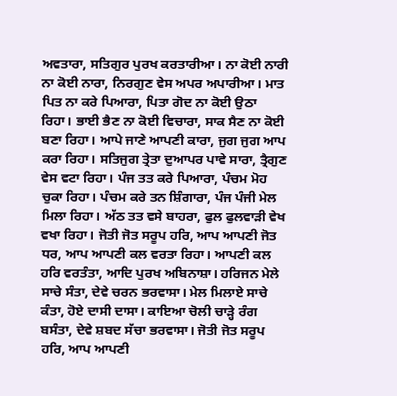ਅਵਤਾਰਾ, ਸਤਿਗੁਰ ਪੁਰਖ ਕਰਤਾਰੀਆ। ਨਾ ਕੋਈ ਨਾਰੀ ਨਾ ਕੋਈ ਨਾਰਾ, ਨਿਰਗੁਣ ਵੇਸ ਅਪਰ ਅਪਾਰੀਆ। ਮਾਤ ਪਿਤ ਨਾ ਕਰੇ ਪਿਆਰਾ, ਪਿਤਾ ਗੋਦ ਨਾ ਕੋਈ ਉਠਾ ਰਿਹਾ। ਭਾਈ ਭੈਣ ਨਾ ਕੋਈ ਵਿਚਾਰਾ, ਸਾਕ ਸੈਣ ਨਾ ਕੋਈ ਬਣਾ ਰਿਹਾ। ਆਪੇ ਜਾਣੇ ਆਪਣੀ ਕਾਰਾ, ਜੁਗ ਜੁਗ ਆਪ ਕਰਾ ਰਿਹਾ। ਸਤਿਜੁਗ ਤ੍ਰੇਤਾ ਦੁਆਪਰ ਪਾਵੇ ਸਾਰਾ, ਤ੍ਰੈਗੁਣ ਵੇਸ ਵਟਾ ਰਿਹਾ। ਪੰਜ ਤਤ ਕਰੇ ਪਿਆਰਾ, ਪੰਚਮ ਮੋਹ ਚੁਕਾ ਰਿਹਾ। ਪੰਚਮ ਕਰੇ ਤਨ ਸ਼ਿੰਗਾਰਾ, ਪੰਜ ਪੰਜੀ ਮੇਲ ਮਿਲਾ ਰਿਹਾ। ਅੱਠ ਤਤ ਵਸੇ ਬਾਹਰਾ, ਫੁਲ ਫੁਲਵਾੜੀ ਵੇਖ ਵਖਾ ਰਿਹਾ। ਜੋਤੀ ਜੋਤ ਸਰੂਪ ਹਰਿ, ਆਪ ਆਪਣੀ ਜੋਤ ਧਰ, ਆਪ ਆਪਣੀ ਕਲ ਵਰਤਾ ਰਿਹਾ। ਆਪਣੀ ਕਲ ਹਰਿ ਵਰਤੰਤਾ, ਆਦਿ ਪੁਰਖ ਅਬਿਨਾਸ਼ਾ। ਹਰਿਜਨ ਮੇਲੇ ਸਾਚੇ ਸੰਤਾ, ਦੇਵੇ ਚਰਨ ਭਰਵਾਸਾ। ਮੇਲ ਮਿਲਾਏ ਸਾਚੇ ਕੰਤਾ, ਹੋਏ ਦਾਸੀ ਦਾਸਾ। ਕਾਇਆ ਚੋਲੀ ਚਾੜ੍ਹੇ ਰੰਗ ਬਸੰਤਾ, ਦੇਵੇ ਸ਼ਬਦ ਸੱਚਾ ਭਰਵਾਸਾ। ਜੋਤੀ ਜੋਤ ਸਰੂਪ ਹਰਿ, ਆਪ ਆਪਣੀ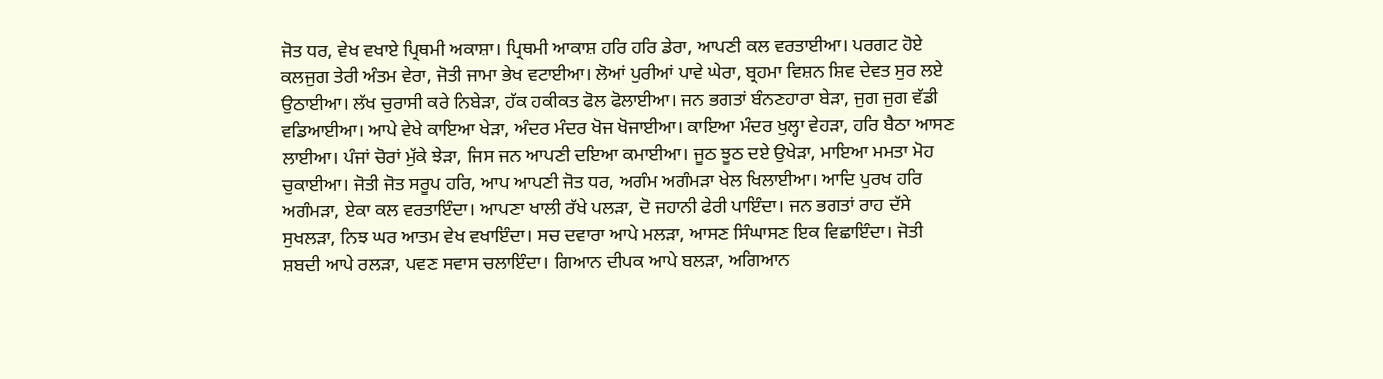ਜੋਤ ਧਰ, ਵੇਖ ਵਖਾਏ ਪ੍ਰਿਥਮੀ ਅਕਾਸ਼ਾ। ਪ੍ਰਿਥਮੀ ਆਕਾਸ਼ ਹਰਿ ਹਰਿ ਡੇਰਾ, ਆਪਣੀ ਕਲ ਵਰਤਾਈਆ। ਪਰਗਟ ਹੋਏ ਕਲਜੁਗ ਤੇਰੀ ਅੰਤਮ ਵੇਰਾ, ਜੋਤੀ ਜਾਮਾ ਭੇਖ ਵਟਾਈਆ। ਲੋਆਂ ਪੁਰੀਆਂ ਪਾਵੇ ਘੇਰਾ, ਬ੍ਰਹਮਾ ਵਿਸ਼ਨ ਸ਼ਿਵ ਦੇਵਤ ਸੁਰ ਲਏ ਉਠਾਈਆ। ਲੱਖ ਚੁਰਾਸੀ ਕਰੇ ਨਿਬੇੜਾ, ਹੱਕ ਹਕੀਕਤ ਫੋਲ ਫੋਲਾਈਆ। ਜਨ ਭਗਤਾਂ ਬੰਨਣਹਾਰਾ ਬੇੜਾ, ਜੁਗ ਜੁਗ ਵੱਡੀ ਵਡਿਆਈਆ। ਆਪੇ ਵੇਖੇ ਕਾਇਆ ਖੇੜਾ, ਅੰਦਰ ਮੰਦਰ ਖੋਜ ਖੋਜਾਈਆ। ਕਾਇਆ ਮੰਦਰ ਖੁਲ੍ਹਾ ਵੇਹੜਾ, ਹਰਿ ਬੈਠਾ ਆਸਣ ਲਾਈਆ। ਪੰਜਾਂ ਚੋਰਾਂ ਮੁੱਕੇ ਝੇੜਾ, ਜਿਸ ਜਨ ਆਪਣੀ ਦਇਆ ਕਮਾਈਆ। ਜੂਠ ਝੂਠ ਦਏ ਉਖੇੜਾ, ਮਾਇਆ ਮਮਤਾ ਮੋਹ ਚੁਕਾਈਆ। ਜੋਤੀ ਜੋਤ ਸਰੂਪ ਹਰਿ, ਆਪ ਆਪਣੀ ਜੋਤ ਧਰ, ਅਗੰਮ ਅਗੰਮੜਾ ਖੇਲ ਖਿਲਾਈਆ। ਆਦਿ ਪੁਰਖ ਹਰਿ ਅਗੰਮੜਾ, ਏਕਾ ਕਲ ਵਰਤਾਇੰਦਾ। ਆਪਣਾ ਖਾਲੀ ਰੱਖੇ ਪਲੜਾ, ਦੋ ਜਹਾਨੀ ਫੇਰੀ ਪਾਇੰਦਾ। ਜਨ ਭਗਤਾਂ ਰਾਹ ਦੱਸੇ ਸੁਖਲੜਾ, ਨਿਝ ਘਰ ਆਤਮ ਵੇਖ ਵਖਾਇੰਦਾ। ਸਚ ਦਵਾਰਾ ਆਪੇ ਮਲੜਾ, ਆਸਣ ਸਿੰਘਾਸਣ ਇਕ ਵਿਛਾਇੰਦਾ। ਜੋਤੀ ਸ਼ਬਦੀ ਆਪੇ ਰਲੜਾ, ਪਵਣ ਸਵਾਸ ਚਲਾਇੰਦਾ। ਗਿਆਨ ਦੀਪਕ ਆਪੇ ਬਲੜਾ, ਅਗਿਆਨ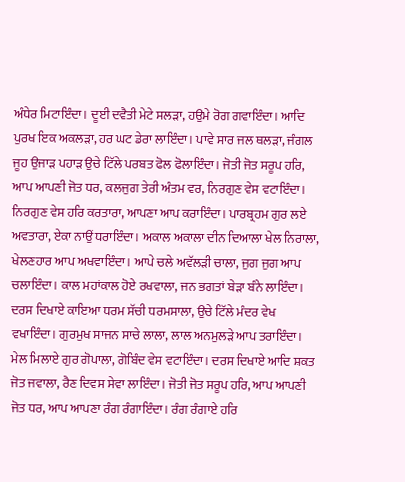ਅੰਧੇਰ ਮਿਟਾਇੰਦਾ। ਦੂਈ ਦਵੈਤੀ ਮੇਟੇ ਸਲੜਾ, ਹਉਮੇ ਰੋਗ ਗਵਾਇੰਦਾ। ਆਦਿ ਪੁਰਖ ਇਕ ਅਕਲੜਾ, ਹਰ ਘਟ ਡੇਰਾ ਲਾਇੰਦਾ। ਪਾਵੇ ਸਾਰ ਜਲ ਥਲੜਾ, ਜੰਗਲ ਜੂਹ ਉਜਾੜ ਪਹਾੜ ਉਚੇ ਟਿੱਲੇ ਪਰਬਤ ਫੋਲ ਫੋਲਾਇੰਦਾ। ਜੋਤੀ ਜੋਤ ਸਰੂਪ ਹਰਿ, ਆਪ ਆਪਣੀ ਜੋਤ ਧਰ, ਕਲਜੁਗ ਤੇਰੀ ਅੰਤਮ ਵਰ, ਨਿਰਗੁਣ ਵੇਸ ਵਟਾਇੰਦਾ। ਨਿਰਗੁਣ ਵੇਸ ਹਰਿ ਕਰਤਾਰਾ, ਆਪਣਾ ਆਪ ਕਰਾਇੰਦਾ। ਪਾਰਬ੍ਰਹਮ ਗੁਰ ਲਏ ਅਵਤਾਰਾ, ਏਕਾ ਨਾਉਂ ਧਰਾਇੰਦਾ। ਅਕਾਲ ਅਕਾਲਾ ਦੀਨ ਦਿਆਲਾ ਖੇਲ ਨਿਰਾਲਾ, ਖੇਲਣਹਾਰ ਆਪ ਅਖਵਾਇੰਦਾ। ਆਪੇ ਚਲੇ ਅਵੱਲੜੀ ਚਾਲਾ, ਜੁਗ ਜੁਗ ਆਪ ਚਲਾਇੰਦਾ। ਕਾਲ ਮਹਾਂਕਾਲ ਹੋਏ ਰਖਵਾਲਾ, ਜਨ ਭਗਤਾਂ ਬੇੜਾ ਬੰਨੇ ਲਾਇੰਦਾ। ਦਰਸ ਦਿਖਾਏ ਕਾਇਆ ਧਰਮ ਸੱਚੀ ਧਰਮਸਾਲਾ, ਉਚੇ ਟਿੱਲੇ ਮੰਦਰ ਵੇਖ ਵਖਾਇੰਦਾ। ਗੁਰਮੁਖ ਸਾਜਨ ਸਾਚੇ ਲਾਲਾ, ਲਾਲ ਅਨਮੁਲੜੇ ਆਪ ਤਰਾਇੰਦਾ। ਮੇਲ ਮਿਲਾਏ ਗੁਰ ਗੋਪਾਲਾ, ਗੋਬਿੰਦ ਵੇਸ ਵਟਾਇੰਦਾ। ਦਰਸ ਦਿਖਾਏ ਆਦਿ ਸ਼ਕਤ ਜੋਤ ਜਵਾਲਾ, ਰੈਣ ਦਿਵਸ ਸੇਵਾ ਲਾਇੰਦਾ। ਜੋਤੀ ਜੋਤ ਸਰੂਪ ਹਰਿ, ਆਪ ਆਪਣੀ ਜੋਤ ਧਰ, ਆਪ ਆਪਣਾ ਰੰਗ ਰੰਗਾਇੰਦਾ। ਰੰਗ ਰੰਗਾਏ ਹਰਿ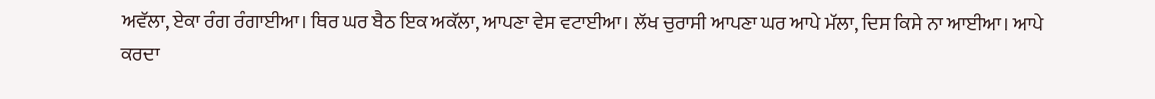ਅਵੱਲਾ, ਏਕਾ ਰੰਗ ਰੰਗਾਈਆ। ਥਿਰ ਘਰ ਬੈਠ ਇਕ ਅਕੱਲਾ, ਆਪਣਾ ਵੇਸ ਵਟਾਈਆ। ਲੱਖ ਚੁਰਾਸੀ ਆਪਣਾ ਘਰ ਆਪੇ ਮੱਲਾ, ਦਿਸ ਕਿਸੇ ਨਾ ਆਈਆ। ਆਪੇ ਕਰਦਾ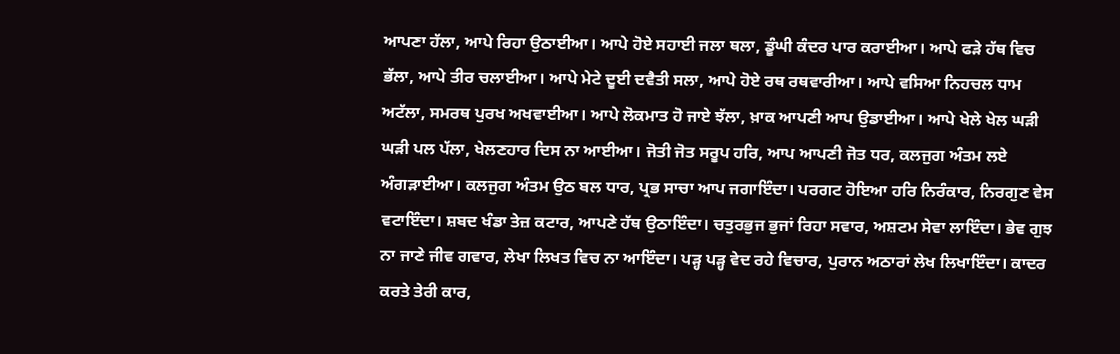ਆਪਣਾ ਹੱਲਾ, ਆਪੇ ਰਿਹਾ ਉਠਾਈਆ। ਆਪੇ ਹੋਏ ਸਹਾਈ ਜਲਾ ਥਲਾ, ਡੂੰਘੀ ਕੰਦਰ ਪਾਰ ਕਰਾਈਆ। ਆਪੇ ਫੜੇ ਹੱਥ ਵਿਚ ਭੱਲਾ, ਆਪੇ ਤੀਰ ਚਲਾਈਆ। ਆਪੇ ਮੇਟੇ ਦੂਈ ਦਵੈਤੀ ਸਲਾ, ਆਪੇ ਹੋਏ ਰਥ ਰਥਵਾਰੀਆ। ਆਪੇ ਵਸਿਆ ਨਿਹਚਲ ਧਾਮ ਅਟੱਲਾ, ਸਮਰਥ ਪੁਰਖ ਅਖਵਾਈਆ। ਆਪੇ ਲੋਕਮਾਤ ਹੋ ਜਾਏ ਝੱਲਾ, ਖ਼ਾਕ ਆਪਣੀ ਆਪ ਉਡਾਈਆ। ਆਪੇ ਖੇਲੇ ਖੇਲ ਘੜੀ ਘੜੀ ਪਲ ਪੱਲਾ, ਖੇਲਣਹਾਰ ਦਿਸ ਨਾ ਆਈਆ। ਜੋਤੀ ਜੋਤ ਸਰੂਪ ਹਰਿ, ਆਪ ਆਪਣੀ ਜੋਤ ਧਰ, ਕਲਜੁਗ ਅੰਤਮ ਲਏ ਅੰਗੜਾਈਆ। ਕਲਜੁਗ ਅੰਤਮ ਉਠ ਬਲ ਧਾਰ, ਪ੍ਰਭ ਸਾਚਾ ਆਪ ਜਗਾਇੰਦਾ। ਪਰਗਟ ਹੋਇਆ ਹਰਿ ਨਿਰੰਕਾਰ, ਨਿਰਗੁਣ ਵੇਸ ਵਟਾਇੰਦਾ। ਸ਼ਬਦ ਖੰਡਾ ਤੇਜ਼ ਕਟਾਰ, ਆਪਣੇ ਹੱਥ ਉਠਾਇੰਦਾ। ਚਤੁਰਭੁਜ ਭੁਜਾਂ ਰਿਹਾ ਸਵਾਰ, ਅਸ਼ਟਮ ਸੇਵਾ ਲਾਇੰਦਾ। ਭੇਵ ਗੁਝ ਨਾ ਜਾਣੇ ਜੀਵ ਗਵਾਰ, ਲੇਖਾ ਲਿਖਤ ਵਿਚ ਨਾ ਆਇੰਦਾ। ਪੜ੍ਹ ਪੜ੍ਹ ਵੇਦ ਰਹੇ ਵਿਚਾਰ, ਪੁਰਾਨ ਅਠਾਰਾਂ ਲੇਖ ਲਿਖਾਇੰਦਾ। ਕਾਦਰ ਕਰਤੇ ਤੇਰੀ ਕਾਰ,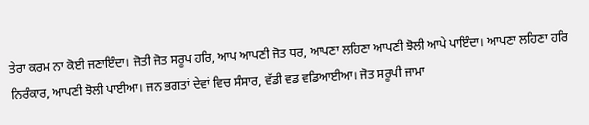ਤੇਰਾ ਕਰਮ ਨਾ ਕੋਈ ਜਣਾਇੰਦਾ। ਜੋਤੀ ਜੋਤ ਸਰੂਪ ਹਰਿ, ਆਪ ਆਪਣੀ ਜੋਤ ਧਰ, ਆਪਣਾ ਲਹਿਣਾ ਆਪਣੀ ਝੋਲੀ ਆਪੇ ਪਾਇੰਦਾ। ਆਪਣਾ ਲਹਿਣਾ ਹਰਿ ਨਿਰੰਕਾਰ, ਆਪਣੀ ਝੋਲੀ ਪਾਈਆ। ਜਨ ਭਗਤਾਂ ਦੇਵਾਂ ਵਿਚ ਸੰਸਾਰ, ਵੱਡੀ ਵਡ ਵਡਿਆਈਆ। ਜੋਤ ਸਰੂਪੀ ਜਾਮਾ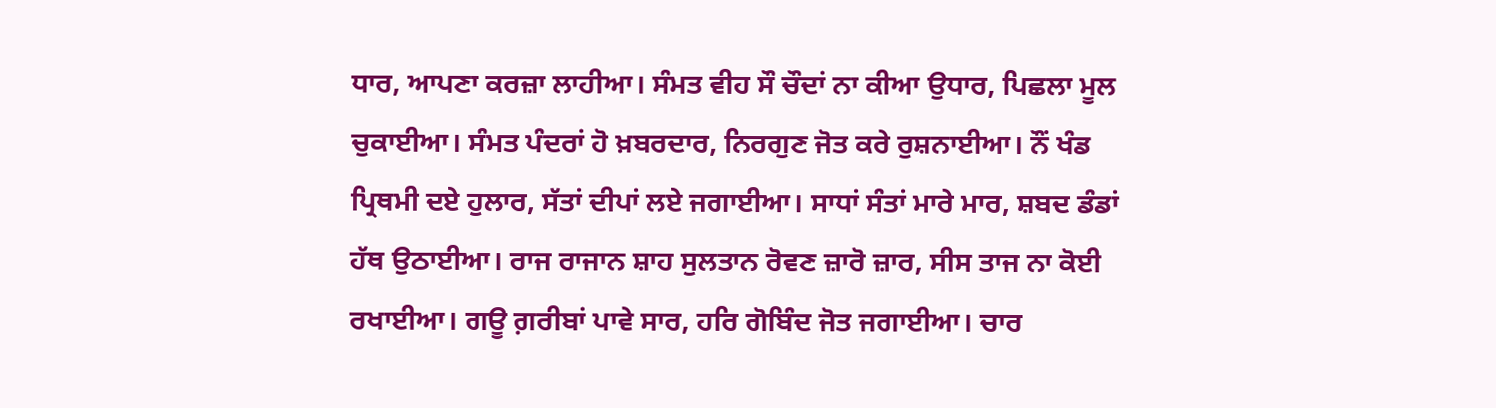ਧਾਰ, ਆਪਣਾ ਕਰਜ਼ਾ ਲਾਹੀਆ। ਸੰਮਤ ਵੀਹ ਸੌ ਚੌਦਾਂ ਨਾ ਕੀਆ ਉਧਾਰ, ਪਿਛਲਾ ਮੂਲ ਚੁਕਾਈਆ। ਸੰਮਤ ਪੰਦਰਾਂ ਹੋ ਖ਼ਬਰਦਾਰ, ਨਿਰਗੁਣ ਜੋਤ ਕਰੇ ਰੁਸ਼ਨਾਈਆ। ਨੌਂ ਖੰਡ ਪ੍ਰਿਥਮੀ ਦਏ ਹੁਲਾਰ, ਸੱਤਾਂ ਦੀਪਾਂ ਲਏ ਜਗਾਈਆ। ਸਾਧਾਂ ਸੰਤਾਂ ਮਾਰੇ ਮਾਰ, ਸ਼ਬਦ ਡੰਡਾਂ ਹੱਥ ਉਠਾਈਆ। ਰਾਜ ਰਾਜਾਨ ਸ਼ਾਹ ਸੁਲਤਾਨ ਰੋਵਣ ਜ਼ਾਰੋ ਜ਼ਾਰ, ਸੀਸ ਤਾਜ ਨਾ ਕੋਈ ਰਖਾਈਆ। ਗਊ ਗ਼ਰੀਬਾਂ ਪਾਵੇ ਸਾਰ, ਹਰਿ ਗੋਬਿੰਦ ਜੋਤ ਜਗਾਈਆ। ਚਾਰ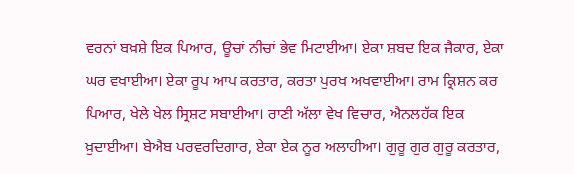ਵਰਨਾਂ ਬਖ਼ਸ਼ੇ ਇਕ ਪਿਆਰ, ਊਚਾਂ ਨੀਚਾਂ ਭੇਵ ਮਿਟਾਈਆ। ਏਕਾ ਸ਼ਬਦ ਇਕ ਜੈਕਾਰ, ਏਕਾ ਘਰ ਵਖਾਈਆ। ਏਕਾ ਰੂਪ ਆਪ ਕਰਤਾਰ, ਕਰਤਾ ਪੁਰਖ ਅਖਵਾਈਆ। ਰਾਮ ਕ੍ਰਿਸ਼ਨ ਕਰ ਪਿਆਰ, ਖੇਲੇ ਖੇਲ ਸ੍ਰਿਸ਼ਟ ਸਬਾਈਆ। ਰਾਣੀ ਅੱਲਾ ਵੇਖ ਵਿਚਾਰ, ਐਨਲਹੱਕ ਇਕ ਖ਼ੁਦਾਈਆ। ਬੇਐਬ ਪਰਵਰਦਿਗਾਰ, ਏਕਾ ਏਕ ਨੂਰ ਅਲਾਹੀਆ। ਗੁਰੂ ਗੁਰ ਗੁਰੂ ਕਰਤਾਰ,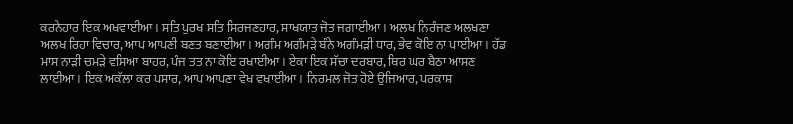ਕਰਨੇਹਾਰ ਇਕ ਅਖਵਾਈਆ। ਸਤਿ ਪੁਰਖ ਸਤਿ ਸਿਰਜਣਹਾਰ, ਸਾਖਯਾਤ ਜੋਤ ਜਗਾਈਆ। ਅਲਖ ਨਿਰੰਜਣ ਅਲਖਣਾ ਅਲਖ ਰਿਹਾ ਵਿਚਾਰ, ਆਪ ਆਪਣੀ ਬਣਤ ਬਣਾਈਆ। ਅਗੰਮ ਅਗੰਮੜੇ ਬੰਨੇ ਅਗੰਮੜੀ ਧਾਰ, ਭੇਵ ਕੋਇ ਨਾ ਪਾਈਆ। ਹੱਡ ਮਾਸ ਨਾੜੀ ਚਮੜੇ ਵਸਿਆ ਬਾਹਰ, ਪੰਜ ਤਤ ਨਾ ਕੋਇ ਰਖਾਈਆ। ਏਕਾ ਇਕ ਸੱਚਾ ਦਰਬਾਰ, ਥਿਰ ਘਰ ਬੈਠਾ ਆਸਣ ਲਾਈਆ। ਇਕ ਅਕੱਲਾ ਕਰ ਪਸਾਰ, ਆਪ ਆਪਣਾ ਵੇਖ ਵਖਾਈਆ। ਨਿਰਮਲ ਜੋਤ ਹੋਏ ਉਜਿਆਰ, ਪਰਕਾਸ਼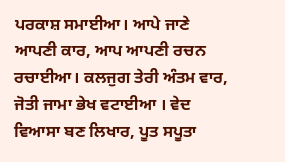ਪਰਕਾਸ਼ ਸਮਾਈਆ। ਆਪੇ ਜਾਣੇ ਆਪਣੀ ਕਾਰ, ਆਪ ਆਪਣੀ ਰਚਨ ਰਚਾਈਆ। ਕਲਜੁਗ ਤੇਰੀ ਅੰਤਮ ਵਾਰ, ਜੋਤੀ ਜਾਮਾ ਭੇਖ ਵਟਾਈਆ । ਵੇਦ ਵਿਆਸਾ ਬਣ ਲਿਖਾਰ, ਪੂਤ ਸਪੂਤਾ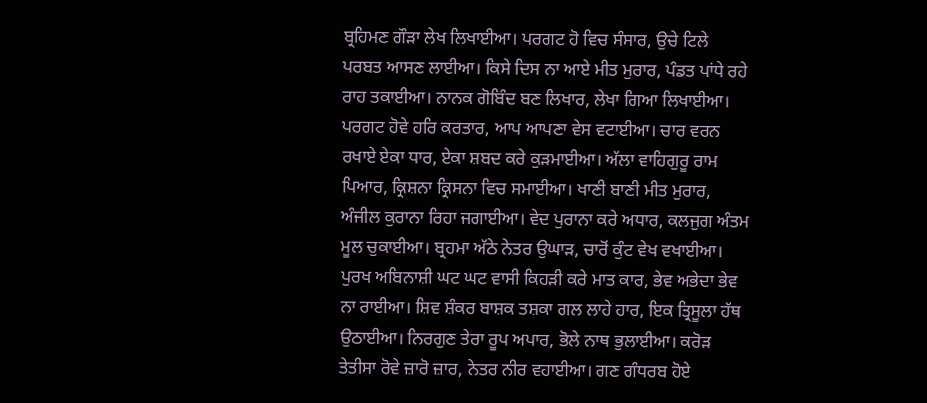ਬ੍ਰਹਿਮਣ ਗੌੜਾ ਲੇਖ ਲਿਖਾਈਆ। ਪਰਗਟ ਹੋ ਵਿਚ ਸੰਸਾਰ, ਉਚੇ ਟਿਲੇ ਪਰਬਤ ਆਸਣ ਲਾਈਆ। ਕਿਸੇ ਦਿਸ ਨਾ ਆਏ ਮੀਤ ਮੁਰਾਰ, ਪੰਡਤ ਪਾਂਧੇ ਰਹੇ ਰਾਹ ਤਕਾਈਆ। ਨਾਨਕ ਗੋਬਿੰਦ ਬਣ ਲਿਖਾਰ, ਲੇਖਾ ਗਿਆ ਲਿਖਾਈਆ। ਪਰਗਟ ਹੋਵੇ ਹਰਿ ਕਰਤਾਰ, ਆਪ ਆਪਣਾ ਵੇਸ ਵਟਾਈਆ। ਚਾਰ ਵਰਨ ਰਖਾਏ ਏਕਾ ਧਾਰ, ਏਕਾ ਸ਼ਬਦ ਕਰੇ ਕੁੜਮਾਈਆ। ਅੱਲਾ ਵਾਹਿਗੁਰੂ ਰਾਮ ਪਿਆਰ, ਕ੍ਰਿਸ਼ਨਾ ਕ੍ਰਿਸਨਾ ਵਿਚ ਸਮਾਈਆ। ਖਾਣੀ ਬਾਣੀ ਮੀਤ ਮੁਰਾਰ, ਅੰਜੀਲ ਕੁਰਾਨਾ ਰਿਹਾ ਜਗਾਈਆ। ਵੇਦ ਪੁਰਾਨਾ ਕਰੇ ਅਧਾਰ, ਕਲਜੁਗ ਅੰਤਮ ਮੂਲ ਚੁਕਾਈਆ। ਬ੍ਰਹਮਾ ਅੱਠੇ ਨੇਤਰ ਉਘਾੜ, ਚਾਰੋਂ ਕੁੰਟ ਵੇਖ ਵਖਾਈਆ। ਪੁਰਖ ਅਬਿਨਾਸ਼ੀ ਘਟ ਘਟ ਵਾਸੀ ਕਿਹੜੀ ਕਰੇ ਮਾਤ ਕਾਰ, ਭੇਵ ਅਭੇਦਾ ਭੇਵ ਨਾ ਰਾਈਆ। ਸ਼ਿਵ ਸ਼ੰਕਰ ਬਾਸ਼ਕ ਤਸ਼ਕਾ ਗਲ ਲਾਹੇ ਹਾਰ, ਇਕ ਤ੍ਰਿਸੂਲਾ ਹੱਥ ਉਠਾਈਆ। ਨਿਰਗੁਣ ਤੇਰਾ ਰੂਪ ਅਪਾਰ, ਭੋਲੇ ਨਾਥ ਭੁਲਾਈਆ। ਕਰੋੜ ਤੇਤੀਸਾ ਰੋਵੇ ਜ਼ਾਰੋ ਜ਼ਾਰ, ਨੇਤਰ ਨੀਰ ਵਹਾਈਆ। ਗਣ ਗੰਧਰਬ ਹੋਏ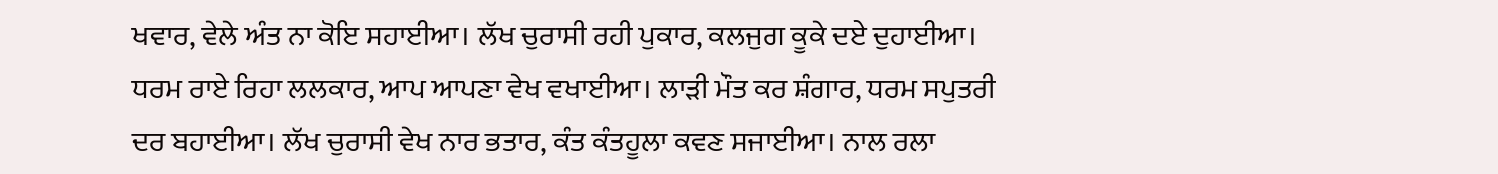ਖਵਾਰ, ਵੇਲੇ ਅੰਤ ਨਾ ਕੋਇ ਸਹਾਈਆ। ਲੱਖ ਚੁਰਾਸੀ ਰਹੀ ਪੁਕਾਰ, ਕਲਜੁਗ ਕੂਕੇ ਦਏ ਦੁਹਾਈਆ। ਧਰਮ ਰਾਏ ਰਿਹਾ ਲਲਕਾਰ, ਆਪ ਆਪਣਾ ਵੇਖ ਵਖਾਈਆ। ਲਾੜੀ ਮੌਤ ਕਰ ਸ਼ੰਗਾਰ, ਧਰਮ ਸਪੁਤਰੀ ਦਰ ਬਹਾਈਆ। ਲੱਖ ਚੁਰਾਸੀ ਵੇਖ ਨਾਰ ਭਤਾਰ, ਕੰਤ ਕੰਤਹੂਲਾ ਕਵਣ ਸਜਾਈਆ। ਨਾਲ ਰਲਾ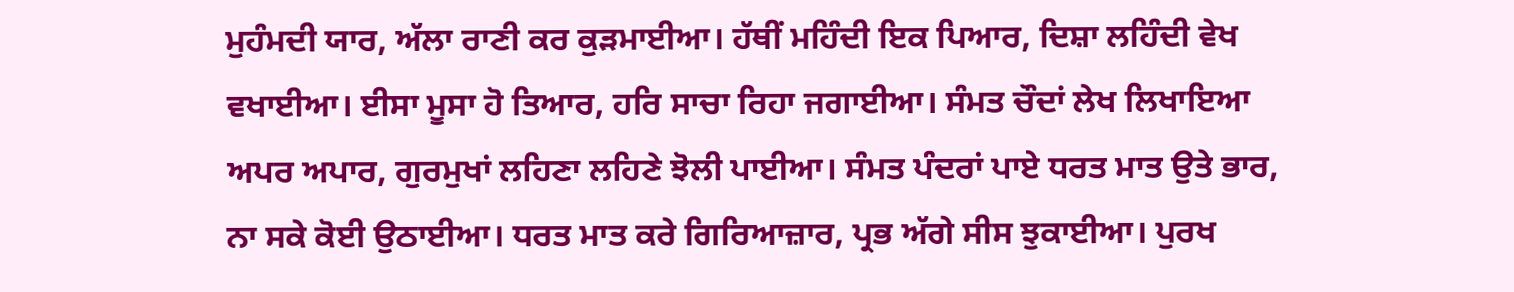ਮੁਹੰਮਦੀ ਯਾਰ, ਅੱਲਾ ਰਾਣੀ ਕਰ ਕੁੜਮਾਈਆ। ਹੱਥੀਂ ਮਹਿੰਦੀ ਇਕ ਪਿਆਰ, ਦਿਸ਼ਾ ਲਹਿੰਦੀ ਵੇਖ ਵਖਾਈਆ। ਈਸਾ ਮੂਸਾ ਹੋ ਤਿਆਰ, ਹਰਿ ਸਾਚਾ ਰਿਹਾ ਜਗਾਈਆ। ਸੰਮਤ ਚੌਦਾਂ ਲੇਖ ਲਿਖਾਇਆ ਅਪਰ ਅਪਾਰ, ਗੁਰਮੁਖਾਂ ਲਹਿਣਾ ਲਹਿਣੇ ਝੋਲੀ ਪਾਈਆ। ਸੰਮਤ ਪੰਦਰਾਂ ਪਾਏ ਧਰਤ ਮਾਤ ਉਤੇ ਭਾਰ, ਨਾ ਸਕੇ ਕੋਈ ਉਠਾਈਆ। ਧਰਤ ਮਾਤ ਕਰੇ ਗਿਰਿਆਜ਼ਾਰ, ਪ੍ਰਭ ਅੱਗੇ ਸੀਸ ਝੁਕਾਈਆ। ਪੁਰਖ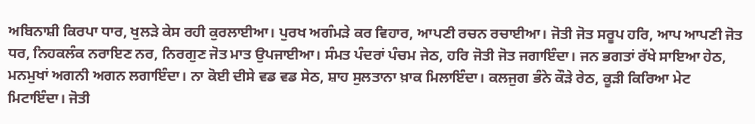ਅਬਿਨਾਸ਼ੀ ਕਿਰਪਾ ਧਾਰ, ਖੁਲੜੇ ਕੇਸ ਰਹੀ ਕੁਰਲਾਈਆ। ਪੁਰਖ ਅਗੰਮੜੇ ਕਰ ਵਿਹਾਰ, ਆਪਣੀ ਰਚਨ ਰਚਾਈਆ। ਜੋਤੀ ਜੋਤ ਸਰੂਪ ਹਰਿ, ਆਪ ਆਪਣੀ ਜੋਤ ਧਰ, ਨਿਹਕਲੰਕ ਨਰਾਇਣ ਨਰ, ਨਿਰਗੁਣ ਜੋਤ ਮਾਤ ਉਪਜਾਈਆ। ਸੰਮਤ ਪੰਦਰਾਂ ਪੰਚਮ ਜੇਠ, ਹਰਿ ਜੋਤੀ ਜੋਤ ਜਗਾਇੰਦਾ। ਜਨ ਭਗਤਾਂ ਰੱਖੇ ਸਾਇਆ ਹੇਠ, ਮਨਮੁਖਾਂ ਅਗਨੀ ਅਗਨ ਲਗਾਇੰਦਾ। ਨਾ ਕੋਈ ਦੀਸੇ ਵਡ ਵਡ ਸੇਠ, ਸ਼ਾਹ ਸੁਲਤਾਨਾ ਖ਼ਾਕ ਮਿਲਾਇੰਦਾ। ਕਲਜੁਗ ਭੰਨੇ ਕੌੜੇ ਰੇਠ, ਕੂੜੀ ਕਿਰਿਆ ਮੇਟ ਮਿਟਾਇੰਦਾ। ਜੋਤੀ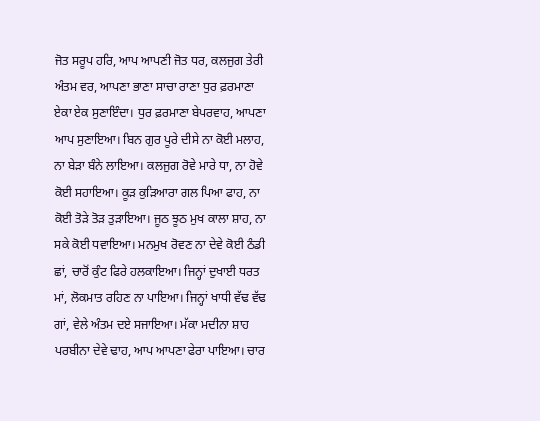ਜੋਤ ਸਰੂਪ ਹਰਿ, ਆਪ ਆਪਣੀ ਜੋਤ ਧਰ, ਕਲਜੁਗ ਤੇਰੀ ਅੰਤਮ ਵਰ, ਆਪਣਾ ਭਾਣਾ ਸਾਚਾ ਰਾਣਾ ਧੁਰ ਫ਼ਰਮਾਣਾ ਏਕਾ ਏਕ ਸੁਣਾਇੰਦਾ। ਧੁਰ ਫ਼ਰਮਾਣਾ ਬੇਪਰਵਾਹ, ਆਪਣਾ ਆਪ ਸੁਣਾਇਆ। ਬਿਨ ਗੁਰ ਪੂਰੇ ਦੀਸੇ ਨਾ ਕੋਈ ਮਲਾਹ, ਨਾ ਬੇੜਾ ਬੰਨੇ ਲਾਇਆ। ਕਲਜੁਗ ਰੋਵੇ ਮਾਰੇ ਧਾ, ਨਾ ਹੋਵੇ ਕੋਈ ਸਹਾਇਆ। ਕੂੜ ਕੁੜਿਆਰਾ ਗਲ ਪਿਆ ਫਾਹ, ਨਾ ਕੋਈ ਤੋੜੇ ਤੋੜ ਤੁੜਾਇਆ। ਜੂਠ ਝੂਠ ਮੁਖ ਕਾਲਾ ਸ਼ਾਹ, ਨਾ ਸਕੇ ਕੋਈ ਧਵਾਇਆ। ਮਨਮੁਖ ਰੋਵਣ ਨਾ ਦੇਵੇ ਕੋਈ ਠੰਡੀ ਛਾਂ, ਚਾਰੋਂ ਕੁੰਟ ਫਿਰੇ ਹਲਕਾਇਆ। ਜਿਨ੍ਹਾਂ ਦੁਖਾਈ ਧਰਤ ਮਾਂ, ਲੋਕਮਾਤ ਰਹਿਣ ਨਾ ਪਾਇਆ। ਜਿਨ੍ਹਾਂ ਖਾਧੀ ਵੱਢ ਵੱਢ ਗਾਂ, ਵੇਲੇ ਅੰਤਮ ਦਏ ਸਜਾਇਆ। ਮੱਕਾ ਮਦੀਨਾ ਸ਼ਾਹ ਪਰਬੀਨਾ ਦੇਵੇ ਢਾਹ, ਆਪ ਆਪਣਾ ਫੇਰਾ ਪਾਇਆ। ਚਾਰ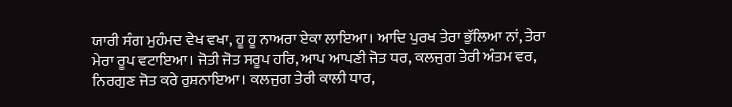ਯਾਰੀ ਸੰਗ ਮੁਹੰਮਦ ਵੇਖ ਵਖਾ, ਹੂ ਹੂ ਨਾਅਰਾ ਏਕਾ ਲਾਇਆ। ਆਦਿ ਪੁਰਖ ਤੇਰਾ ਭੁੱਲਿਆ ਨਾਂ, ਤੇਰਾ ਮੇਰਾ ਰੂਪ ਵਟਾਇਆ। ਜੋਤੀ ਜੋਤ ਸਰੂਪ ਹਰਿ, ਆਪ ਆਪਣੀ ਜੋਤ ਧਰ, ਕਲਜੁਗ ਤੇਰੀ ਅੰਤਮ ਵਰ, ਨਿਰਗੁਣ ਜੋਤ ਕਰੇ ਰੁਸ਼ਨਾਇਆ। ਕਲਜੁਗ ਤੇਰੀ ਕਾਲੀ ਧਾਰ,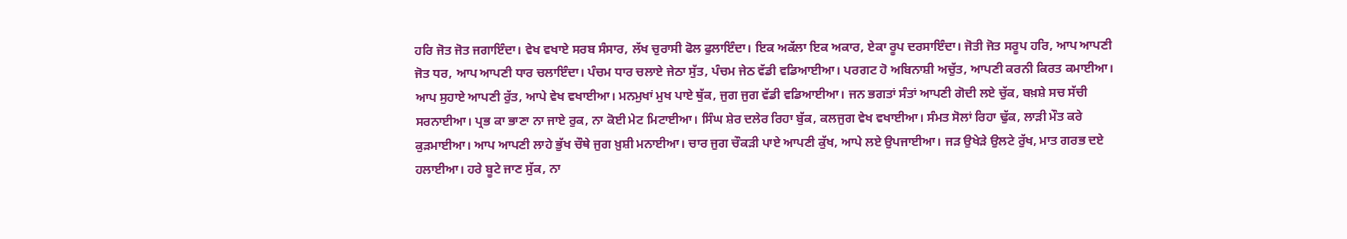ਹਰਿ ਜੋਤ ਜੋਤ ਜਗਾਇੰਦਾ। ਵੇਖ ਵਖਾਏ ਸਰਬ ਸੰਸਾਰ, ਲੱਖ ਚੁਰਾਸੀ ਫੋਲ ਫੁਲਾਇੰਦਾ। ਇਕ ਅਕੱਲਾ ਇਕ ਅਕਾਰ, ਏਕਾ ਰੂਪ ਦਰਸਾਇੰਦਾ। ਜੋਤੀ ਜੋਤ ਸਰੂਪ ਹਰਿ, ਆਪ ਆਪਣੀ ਜੋਤ ਧਰ, ਆਪ ਆਪਣੀ ਧਾਰ ਚਲਾਇੰਦਾ। ਪੰਚਮ ਧਾਰ ਚਲਾਏ ਜੇਠਾ ਸੁੱਤ, ਪੰਚਮ ਜੇਠ ਵੱਡੀ ਵਡਿਆਈਆ। ਪਰਗਟ ਹੋ ਅਬਿਨਾਸ਼ੀ ਅਚੁੱਤ, ਆਪਣੀ ਕਰਨੀ ਕਿਰਤ ਕਮਾਈਆ। ਆਪ ਸੁਹਾਏ ਆਪਣੀ ਰੁੱਤ, ਆਪੇ ਵੇਖ ਵਖਾਈਆ। ਮਨਮੁਖਾਂ ਮੁਖ ਪਾਏ ਥੁੱਕ, ਜੁਗ ਜੁਗ ਵੱਡੀ ਵਡਿਆਈਆ। ਜਨ ਭਗਤਾਂ ਸੰਤਾਂ ਆਪਣੀ ਗੋਦੀ ਲਏ ਚੁੱਕ, ਬਖ਼ਸ਼ੇ ਸਚ ਸੱਚੀ ਸਰਨਾਈਆ। ਪ੍ਰਭ ਕਾ ਭਾਣਾ ਨਾ ਜਾਏ ਰੁਕ, ਨਾ ਕੋਈ ਮੇਟ ਮਿਟਾਈਆ। ਸਿੰਘ ਸ਼ੇਰ ਦਲੇਰ ਰਿਹਾ ਬੁੱਕ, ਕਲਜੁਗ ਵੇਖ ਵਖਾਈਆ। ਸੰਮਤ ਸੋਲਾਂ ਰਿਹਾ ਢੁੱਕ, ਲਾੜੀ ਮੌਤ ਕਰੇ ਕੁੜਮਾਈਆ। ਆਪ ਆਪਣੀ ਲਾਹੇ ਭੁੱਖ ਚੌਥੇ ਜੁਗ ਖ਼ੁਸ਼ੀ ਮਨਾਈਆ। ਚਾਰ ਜੁਗ ਚੌਕੜੀ ਪਾਏ ਆਪਣੀ ਕੁੱਖ, ਆਪੇ ਲਏ ਉਪਜਾਈਆ। ਜੜ ਉਖੇੜੇ ਉਲਟੇ ਰੁੱਖ, ਮਾਤ ਗਰਭ ਦਏ ਹਲਾਈਆ। ਹਰੇ ਬੂਟੇ ਜਾਣ ਸੁੱਕ, ਨਾ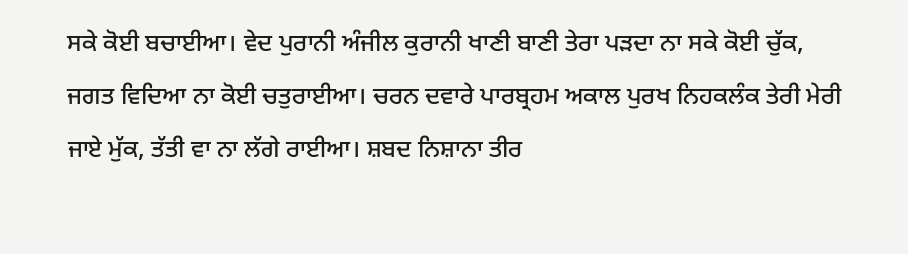ਸਕੇ ਕੋਈ ਬਚਾਈਆ। ਵੇਦ ਪੁਰਾਨੀ ਅੰਜੀਲ ਕੁਰਾਨੀ ਖਾਣੀ ਬਾਣੀ ਤੇਰਾ ਪੜਦਾ ਨਾ ਸਕੇ ਕੋਈ ਚੁੱਕ, ਜਗਤ ਵਿਦਿਆ ਨਾ ਕੋਈ ਚਤੁਰਾਈਆ। ਚਰਨ ਦਵਾਰੇ ਪਾਰਬ੍ਰਹਮ ਅਕਾਲ ਪੁਰਖ ਨਿਹਕਲੰਕ ਤੇਰੀ ਮੇਰੀ ਜਾਏ ਮੁੱਕ, ਤੱਤੀ ਵਾ ਨਾ ਲੱਗੇ ਰਾਈਆ। ਸ਼ਬਦ ਨਿਸ਼ਾਨਾ ਤੀਰ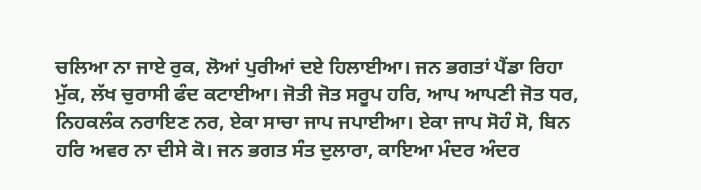ਚਲਿਆ ਨਾ ਜਾਏ ਰੁਕ, ਲੋਆਂ ਪੁਰੀਆਂ ਦਏ ਹਿਲਾਈਆ। ਜਨ ਭਗਤਾਂ ਪੈਂਡਾ ਰਿਹਾ ਮੁੱਕ, ਲੱਖ ਚੁਰਾਸੀ ਫੰਦ ਕਟਾਈਆ। ਜੋਤੀ ਜੋਤ ਸਰੂਪ ਹਰਿ, ਆਪ ਆਪਣੀ ਜੋਤ ਧਰ, ਨਿਹਕਲੰਕ ਨਰਾਇਣ ਨਰ, ਏਕਾ ਸਾਚਾ ਜਾਪ ਜਪਾਈਆ। ਏਕਾ ਜਾਪ ਸੋਹੰ ਸੋ, ਬਿਨ ਹਰਿ ਅਵਰ ਨਾ ਦੀਸੇ ਕੋ। ਜਨ ਭਗਤ ਸੰਤ ਦੁਲਾਰਾ, ਕਾਇਆ ਮੰਦਰ ਅੰਦਰ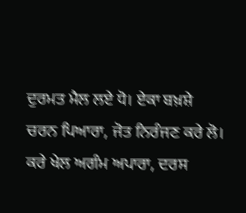ਦੁਰਮਤ ਮੈਲ ਲਏ ਧੋ। ਏਕਾ ਬਖ਼ਸ਼ੇ ਚਰਨ ਪਿਆਰਾ, ਜੋਤ ਨਿਰੰਜਣ ਕਰੇ ਲੋ। ਕਰੇ ਖੇਲ ਅਗੰਮ ਅਪਾਰਾ, ਦਰਸ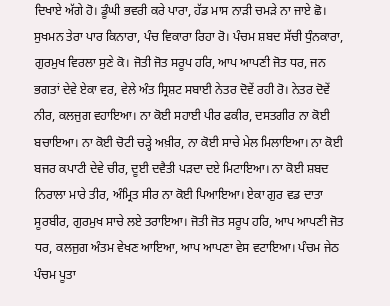ਦਿਖਾਏ ਅੱਗੇ ਹੋ। ਡੂੰਘੀ ਭਵਰੀ ਕਰੇ ਪਾਰਾ, ਹੱਡ ਮਾਸ ਨਾੜੀ ਚਮੜੇ ਨਾ ਜਾਏ ਛੋ। ਸੁਖਮਨ ਤੇਰਾ ਪਾਰ ਕਿਨਾਰਾ, ਪੰਚ ਵਿਕਾਰਾ ਰਿਹਾ ਰੋ। ਪੰਚਮ ਸ਼ਬਦ ਸੱਚੀ ਧੁੰਨਕਾਰਾ, ਗੁਰਮੁਖ ਵਿਰਲਾ ਸੁਣੇ ਕੋ। ਜੋਤੀ ਜੋਤ ਸਰੂਪ ਹਰਿ, ਆਪ ਆਪਣੀ ਜੋਤ ਧਰ, ਜਨ ਭਗਤਾਂ ਦੇਵੇ ਏਕਾ ਵਰ, ਵੇਲੇ ਅੰਤ ਸ੍ਰਿਸ਼ਟ ਸਬਾਈ ਨੇਤਰ ਦੋਵੇਂ ਰਹੀ ਰੋ। ਨੇਤਰ ਦੋਵੇਂ ਨੀਰ, ਕਲਜੁਗ ਵਹਾਇਆ। ਨਾ ਕੋਈ ਸਹਾਈ ਪੀਰ ਫਕੀਰ, ਦਸਤਗੀਰ ਨਾ ਕੋਈ ਬਚਾਇਆ। ਨਾ ਕੋਈ ਚੋਟੀ ਚੜ੍ਹੇ ਅਖ਼ੀਰ, ਨਾ ਕੋਈ ਸਾਚੇ ਮੇਲ ਮਿਲਾਇਆ। ਨਾ ਕੋਈ ਬਜਰ ਕਪਾਟੀ ਦੇਵੇ ਚੀਰ, ਦੂਈ ਦਵੈਤੀ ਪੜਦਾ ਦਏ ਮਿਟਾਇਆ। ਨਾ ਕੋਈ ਸ਼ਬਦ ਨਿਰਾਲਾ ਮਾਰੇ ਤੀਰ, ਅੰਮ੍ਰਿਤ ਸੀਰ ਨਾ ਕੋਈ ਪਿਆਇਆ। ਏਕਾ ਗੁਰ ਵਡ ਦਾਤਾ ਸੂਰਬੀਰ, ਗੁਰਮੁਖ ਸਾਚੇ ਲਏ ਤਰਾਇਆ। ਜੋਤੀ ਜੋਤ ਸਰੂਪ ਹਰਿ, ਆਪ ਆਪਣੀ ਜੋਤ ਧਰ, ਕਲਜੁਗ ਅੰਤਮ ਵੇਖਣ ਆਇਆ, ਆਪ ਆਪਣਾ ਵੇਸ ਵਟਾਇਆ। ਪੰਚਮ ਜੇਠ ਪੰਚਮ ਪੂਤਾ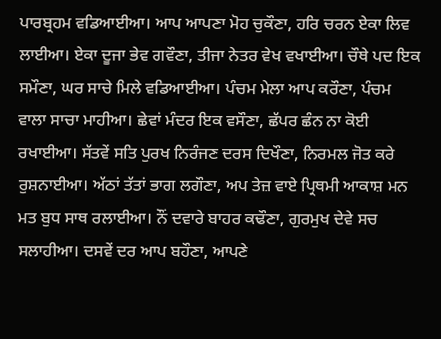ਪਾਰਬ੍ਰਹਮ ਵਡਿਆਈਆ। ਆਪ ਆਪਣਾ ਮੋਹ ਚੁਕੌਣਾ, ਹਰਿ ਚਰਨ ਏਕਾ ਲਿਵ ਲਾਈਆ। ਏਕਾ ਦੂਜਾ ਭੇਵ ਗਵੌਣਾ, ਤੀਜਾ ਨੇਤਰ ਵੇਖ ਵਖਾਈਆ। ਚੌਥੇ ਪਦ ਇਕ ਸਮੌਣਾ, ਘਰ ਸਾਚੇ ਮਿਲੇ ਵਡਿਆਈਆ। ਪੰਚਮ ਮੇਲਾ ਆਪ ਕਰੌਣਾ, ਪੰਚਮ ਵਾਲਾ ਸਾਚਾ ਮਾਹੀਆ। ਛੇਵਾਂ ਮੰਦਰ ਇਕ ਵਸੌਣਾ, ਛੱਪਰ ਛੰਨ ਨਾ ਕੋਈ ਰਖਾਈਆ। ਸੱਤਵੇਂ ਸਤਿ ਪੁਰਖ ਨਿਰੰਜਣ ਦਰਸ ਦਿਖੌਣਾ, ਨਿਰਮਲ ਜੋਤ ਕਰੇ ਰੁਸ਼ਨਾਈਆ। ਅੱਠਾਂ ਤੱਤਾਂ ਭਾਗ ਲਗੌਣਾ, ਅਪ ਤੇਜ਼ ਵਾਏ ਪ੍ਰਿਥਮੀ ਆਕਾਸ਼ ਮਨ ਮਤ ਬੁਧ ਸਾਥ ਰਲਾਈਆ। ਨੌਂ ਦਵਾਰੇ ਬਾਹਰ ਕਢੌਣਾ, ਗੁਰਮੁਖ ਦੇਵੇ ਸਚ ਸਲਾਹੀਆ। ਦਸਵੇਂ ਦਰ ਆਪ ਬਹੌਣਾ, ਆਪਣੇ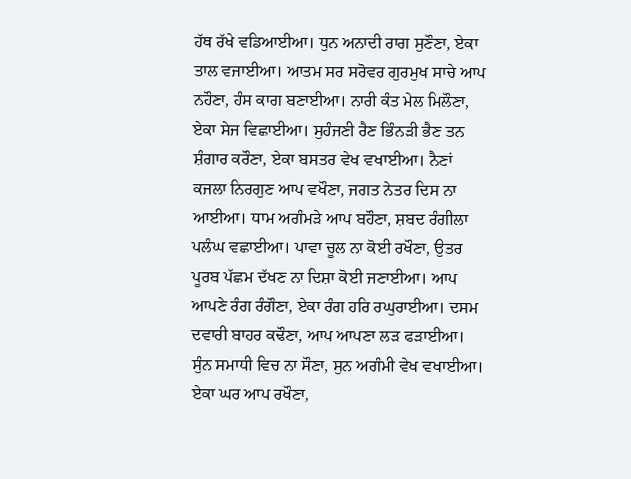ਹੱਥ ਰੱਖੇ ਵਡਿਆਈਆ। ਧੁਨ ਅਨਾਦੀ ਰਾਗ ਸੁਣੌਣਾ, ਏਕਾ ਤਾਲ ਵਜਾਈਆ। ਆਤਮ ਸਰ ਸਰੋਵਰ ਗੁਰਮੁਖ ਸਾਚੇ ਆਪ ਨਹੌਣਾ, ਹੰਸ ਕਾਗ ਬਣਾਈਆ। ਨਾਰੀ ਕੰਤ ਮੇਲ ਮਿਲੌਣਾ, ਏਕਾ ਸੇਜ ਵਿਛਾਈਆ। ਸੁਹੰਜਣੀ ਰੈਣ ਭਿੰਨੜੀ ਭੈਣ ਤਨ ਸ਼ੰਗਾਰ ਕਰੌਣਾ, ਏਕਾ ਬਸਤਰ ਵੇਖ ਵਖਾਈਆ। ਨੈਣਾਂ ਕਜਲਾ ਨਿਰਗੁਣ ਆਪ ਵਖੌਣਾ, ਜਗਤ ਨੇਤਰ ਦਿਸ ਨਾ ਆਈਆ। ਧਾਮ ਅਗੰਮੜੇ ਆਪ ਬਹੌਣਾ, ਸ਼ਬਦ ਰੰਗੀਲਾ ਪਲੰਘ ਵਛਾਈਆ। ਪਾਵਾ ਚੂਲ ਨਾ ਕੋਈ ਰਖੌਣਾ, ਉਤਰ ਪੂਰਬ ਪੱਛਮ ਦੱਖਣ ਨਾ ਦਿਸ਼ਾ ਕੋਈ ਜਣਾਈਆ। ਆਪ ਆਪਣੇ ਰੰਗ ਰੰਗੌਣਾ, ਏਕਾ ਰੰਗ ਹਰਿ ਰਘੁਰਾਈਆ। ਦਸਮ ਦਵਾਰੀ ਬਾਹਰ ਕਢੌਣਾ, ਆਪ ਆਪਣਾ ਲੜ ਫੜਾਈਆ। ਸੁੰਨ ਸਮਾਧੀ ਵਿਚ ਨਾ ਸੌਣਾ, ਸੁਨ ਅਗੰਮੀ ਵੇਖ ਵਖਾਈਆ। ਏਕਾ ਘਰ ਆਪ ਰਖੌਣਾ,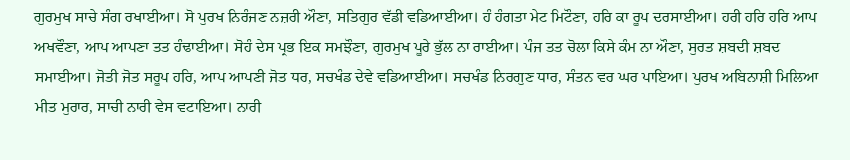ਗੁਰਮੁਖ ਸਾਚੇ ਸੰਗ ਰਖਾਈਆ। ਸੋ ਪੁਰਖ ਨਿਰੰਜਣ ਨਜ਼ਰੀ ਔਣਾ, ਸਤਿਗੁਰ ਵੱਡੀ ਵਡਿਆਈਆ। ਹੰ ਹੰਗਤਾ ਮੇਟ ਮਿਟੌਣਾ, ਹਰਿ ਕਾ ਰੂਪ ਦਰਸਾਈਆ। ਹਰੀ ਹਰਿ ਹਰਿ ਆਪ ਅਖਵੌਣਾ, ਆਪ ਆਪਣਾ ਤਤ ਹੰਢਾਈਆ। ਸੋਹੰ ਦੇਸ ਪ੍ਰਭ ਇਕ ਸਮਝੌਣਾ, ਗੁਰਮੁਖ ਪੂਰੇ ਭੁੱਲ ਨਾ ਰਾਈਆ। ਪੰਜ ਤਤ ਚੋਲਾ ਕਿਸੇ ਕੰਮ ਨਾ ਔਣਾ, ਸੁਰਤ ਸ਼ਬਦੀ ਸ਼ਬਦ ਸਮਾਈਆ। ਜੋਤੀ ਜੋਤ ਸਰੂਪ ਹਰਿ, ਆਪ ਆਪਣੀ ਜੋਤ ਧਰ, ਸਚਖੰਡ ਦੇਵੇ ਵਡਿਆਈਆ। ਸਚਖੰਡ ਨਿਰਗੁਣ ਧਾਰ, ਸੰਤਨ ਵਰ ਘਰ ਪਾਇਆ। ਪੁਰਖ ਅਬਿਨਾਸ਼ੀ ਮਿਲਿਆ ਮੀਤ ਮੁਰਾਰ, ਸਾਚੀ ਨਾਰੀ ਵੇਸ ਵਟਾਇਆ। ਨਾਰੀ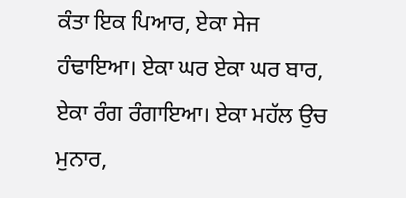ਕੰਤਾ ਇਕ ਪਿਆਰ, ਏਕਾ ਸੇਜ ਹੰਢਾਇਆ। ਏਕਾ ਘਰ ਏਕਾ ਘਰ ਬਾਰ, ਏਕਾ ਰੰਗ ਰੰਗਾਇਆ। ਏਕਾ ਮਹੱਲ ਉਚ ਮੁਨਾਰ,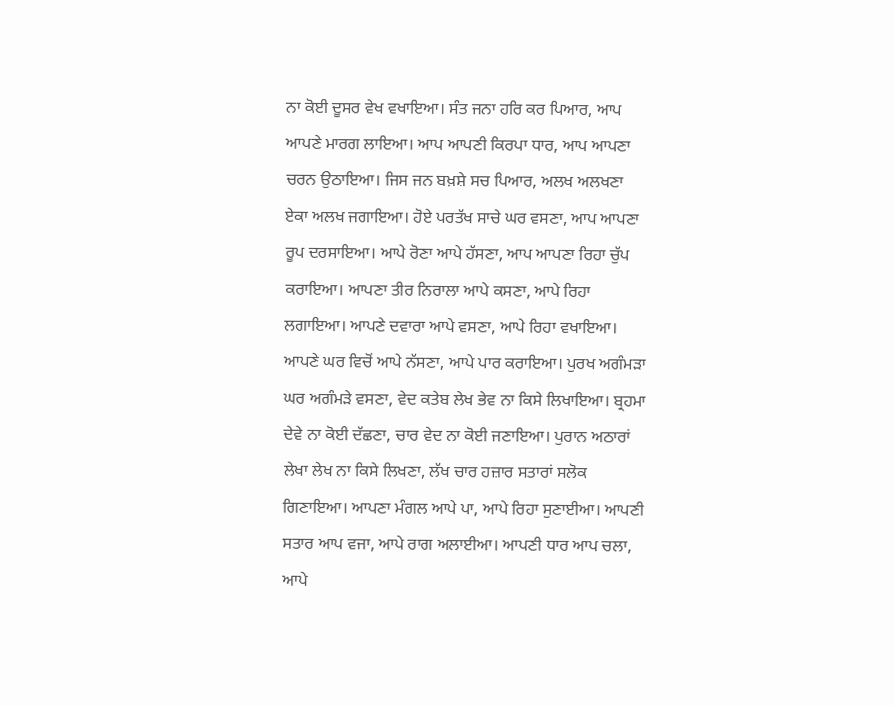ਨਾ ਕੋਈ ਦੂਸਰ ਵੇਖ ਵਖਾਇਆ। ਸੰਤ ਜਨਾ ਹਰਿ ਕਰ ਪਿਆਰ, ਆਪ ਆਪਣੇ ਮਾਰਗ ਲਾਇਆ। ਆਪ ਆਪਣੀ ਕਿਰਪਾ ਧਾਰ, ਆਪ ਆਪਣਾ ਚਰਨ ਉਠਾਇਆ। ਜਿਸ ਜਨ ਬਖ਼ਸ਼ੇ ਸਚ ਪਿਆਰ, ਅਲਖ ਅਲਖਣਾ ਏਕਾ ਅਲਖ ਜਗਾਇਆ। ਹੋਏ ਪਰਤੱਖ ਸਾਚੇ ਘਰ ਵਸਣਾ, ਆਪ ਆਪਣਾ ਰੂਪ ਦਰਸਾਇਆ। ਆਪੇ ਰੋਣਾ ਆਪੇ ਹੱਸਣਾ, ਆਪ ਆਪਣਾ ਰਿਹਾ ਚੁੱਪ ਕਰਾਇਆ। ਆਪਣਾ ਤੀਰ ਨਿਰਾਲਾ ਆਪੇ ਕਸਣਾ, ਆਪੇ ਰਿਹਾ ਲਗਾਇਆ। ਆਪਣੇ ਦਵਾਰਾ ਆਪੇ ਵਸਣਾ, ਆਪੇ ਰਿਹਾ ਵਖਾਇਆ। ਆਪਣੇ ਘਰ ਵਿਚੋਂ ਆਪੇ ਨੱਸਣਾ, ਆਪੇ ਪਾਰ ਕਰਾਇਆ। ਪੁਰਖ ਅਗੰਮੜਾ ਘਰ ਅਗੰਮੜੇ ਵਸਣਾ, ਵੇਦ ਕਤੇਬ ਲੇਖ ਭੇਵ ਨਾ ਕਿਸੇ ਲਿਖਾਇਆ। ਬ੍ਰਹਮਾ ਦੇਵੇ ਨਾ ਕੋਈ ਦੱਛਣਾ, ਚਾਰ ਵੇਦ ਨਾ ਕੋਈ ਜਣਾਇਆ। ਪੁਰਾਨ ਅਠਾਰਾਂ ਲੇਖਾ ਲੇਖ ਨਾ ਕਿਸੇ ਲਿਖਣਾ, ਲੱਖ ਚਾਰ ਹਜ਼ਾਰ ਸਤਾਰਾਂ ਸਲੋਕ ਗਿਣਾਇਆ। ਆਪਣਾ ਮੰਗਲ ਆਪੇ ਪਾ, ਆਪੇ ਰਿਹਾ ਸੁਣਾਈਆ। ਆਪਣੀ ਸਤਾਰ ਆਪ ਵਜਾ, ਆਪੇ ਰਾਗ ਅਲਾਈਆ। ਆਪਣੀ ਧਾਰ ਆਪ ਚਲਾ, ਆਪੇ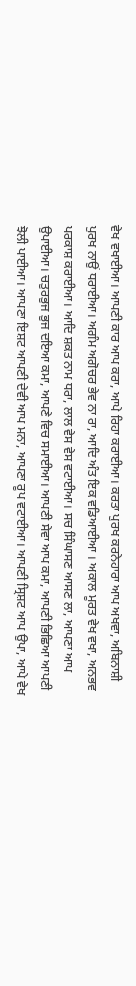ਵੇਖ ਵਖਾਈਆ। ਆਪਣੀ ਕਾਰ ਆਪ ਕਰਾ, ਆਪੇ ਰਿਹਾ ਕਰਾਈਆ। ਕਰਤਾ ਪੁਰਖ ਕਰਨੇਹਾਰਾ ਆਪ ਅਖਵਾ, ਅਬਿਨਾਸ਼ੀ ਪੁਰਖ ਨਾਉਂ ਧਰਾਈਆ। ਅਗੰਮ ਅਗੋਚਰ ਭੇਵ ਨਾ ਰਾ, ਆਦਿ ਅੰਤ ਇਕ ਵਡਿਆਈਆ । ਅਕਾਲ ਮੂਰਤ ਵੇਖ ਵਖਾ, ਅਨਭਵ ਪਰਕਾਸ਼ ਕਰਾਈਆ। ਆਦਿ ਸ਼ਕਤ ਨਾਮ ਧਰਾ, ਲਾਲ ਵੇਸ ਵੇਸ ਵਟਾਈਆ। ਸਚ ਸਿੰਘਾਸਣ ਆਸਣ ਲਾ, ਆਪਣਾ ਆਪ ਉਪਾਈਆ। ਚਤੁਰਭੁਜ ਭੁਜ ਦਇਆ ਕਮਾ, ਆਪਣੇ ਵਿਚ ਸਮਾਈਆ। ਆਪਣੀ ਸੇਵਾ ਆਪ ਕਮਾ, ਆਪਣੀ ਭਿਛਿਆ ਆਪਣੀ ਝੋਲੀ ਪਾਈਆ। ਆਪਣਾ ਇਸ਼ਟ ਆਪਣੀ ਦੇਵੀ ਆਪ ਮਨਾ, ਆਪਣਾ ਰੂਪ ਵਟਾਈਆ। ਆਪਣੀ ਸ੍ਰਿਸ਼ਟ ਆਪ ਉਪਾ, ਆਪੇ ਵੇਖ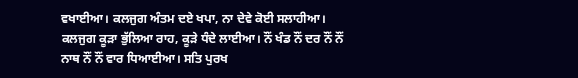ਵਖਾਈਆ। ਕਲਜੁਗ ਅੰਤਮ ਦਏ ਖਪਾ, ਨਾ ਦੇਵੇ ਕੋਈ ਸਲਾਹੀਆ। ਕਲਜੁਗ ਕੂੜਾ ਭੁੱਲਿਆ ਰਾਹ, ਕੂੜੇ ਧੰਦੇ ਲਾਈਆ। ਨੌਂ ਖੰਡ ਨੌਂ ਦਰ ਨੌਂ ਨੌਂ ਨਾਥ ਨੌਂ ਨੌਂ ਵਾਰ ਧਿਆਈਆ। ਸਤਿ ਪੁਰਖ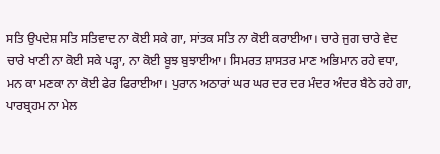ਸਤਿ ਉਪਦੇਸ਼ ਸਤਿ ਸਤਿਵਾਦ ਨਾ ਕੋਈ ਸਕੇ ਗਾ, ਸਾਂਤਕ ਸਤਿ ਨਾ ਕੋਈ ਕਰਾਈਆ। ਚਾਰੇ ਜੁਗ ਚਾਰੇ ਵੇਦ ਚਾਰੇ ਖਾਣੀ ਨਾ ਕੋਈ ਸਕੇ ਪੜ੍ਹਾ, ਨਾ ਕੋਈ ਬੂਝ ਬੁਝਾਈਆ। ਸਿਮਰਤ ਸ਼ਾਸਤਰ ਮਾਣ ਅਭਿਮਾਨ ਰਹੇ ਵਧਾ, ਮਨ ਕਾ ਮਣਕਾ ਨਾ ਕੋਈ ਫੇਰ ਫਿਰਾਈਆ। ਪੁਰਾਨ ਅਠਾਰਾਂ ਘਰ ਘਰ ਦਰ ਦਰ ਮੰਦਰ ਅੰਦਰ ਬੈਠੇ ਰਹੇ ਗਾ, ਪਾਰਬ੍ਰਹਮ ਨਾ ਮੇਲ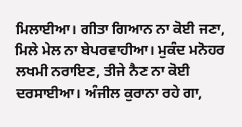ਮਿਲਾਈਆ। ਗੀਤਾ ਗਿਆਨ ਨਾ ਕੋਈ ਜਣਾ, ਮਿਲੇ ਮੇਲ ਨਾ ਬੇਪਰਵਾਹੀਆ। ਮੁਕੰਦ ਮਨੋਹਰ ਲਖਮੀ ਨਰਾਇਣ, ਤੀਜੇ ਨੈਣ ਨਾ ਕੋਈ ਦਰਸਾਈਆ। ਅੰਜੀਲ ਕੁਰਾਨਾ ਰਹੇ ਗਾ,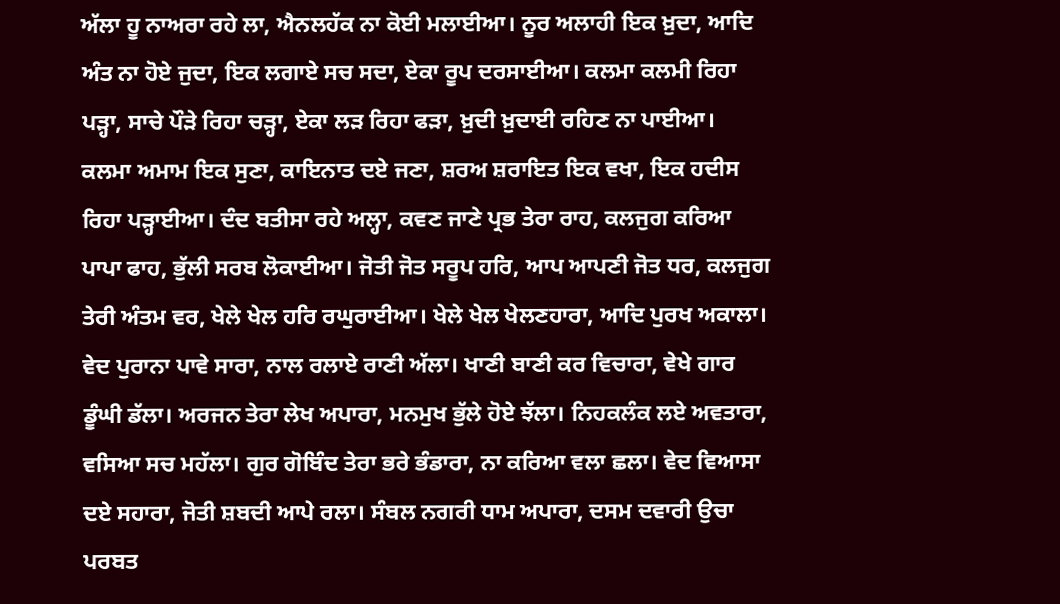ਅੱਲਾ ਹੂ ਨਾਅਰਾ ਰਹੇ ਲਾ, ਐਨਲਹੱਕ ਨਾ ਕੋਈ ਮਲਾਈਆ। ਨੂਰ ਅਲਾਹੀ ਇਕ ਖ਼ੁਦਾ, ਆਦਿ ਅੰਤ ਨਾ ਹੋਏ ਜੁਦਾ, ਇਕ ਲਗਾਏ ਸਚ ਸਦਾ, ਏਕਾ ਰੂਪ ਦਰਸਾਈਆ। ਕਲਮਾ ਕਲਮੀ ਰਿਹਾ ਪੜ੍ਹਾ, ਸਾਚੇ ਪੌੜੇ ਰਿਹਾ ਚੜ੍ਹਾ, ਏਕਾ ਲੜ ਰਿਹਾ ਫੜਾ, ਖ਼ੁਦੀ ਖ਼ੁਦਾਈ ਰਹਿਣ ਨਾ ਪਾਈਆ। ਕਲਮਾ ਅਮਾਮ ਇਕ ਸੁਣਾ, ਕਾਇਨਾਤ ਦਏ ਜਣਾ, ਸ਼ਰਅ ਸ਼ਰਾਇਤ ਇਕ ਵਖਾ, ਇਕ ਹਦੀਸ ਰਿਹਾ ਪੜ੍ਹਾਈਆ। ਦੰਦ ਬਤੀਸਾ ਰਹੇ ਅਲ੍ਹਾ, ਕਵਣ ਜਾਣੇ ਪ੍ਰਭ ਤੇਰਾ ਰਾਹ, ਕਲਜੁਗ ਕਰਿਆ ਪਾਪਾ ਫਾਹ, ਭੁੱਲੀ ਸਰਬ ਲੋਕਾਈਆ। ਜੋਤੀ ਜੋਤ ਸਰੂਪ ਹਰਿ, ਆਪ ਆਪਣੀ ਜੋਤ ਧਰ, ਕਲਜੁਗ ਤੇਰੀ ਅੰਤਮ ਵਰ, ਖੇਲੇ ਖੇਲ ਹਰਿ ਰਘੁਰਾਈਆ। ਖੇਲੇ ਖੇਲ ਖੇਲਣਹਾਰਾ, ਆਦਿ ਪੁਰਖ ਅਕਾਲਾ। ਵੇਦ ਪੁਰਾਨਾ ਪਾਵੇ ਸਾਰਾ, ਨਾਲ ਰਲਾਏ ਰਾਣੀ ਅੱਲਾ। ਖਾਣੀ ਬਾਣੀ ਕਰ ਵਿਚਾਰਾ, ਵੇਖੇ ਗਾਰ ਡੂੰਘੀ ਡੱਲਾ। ਅਰਜਨ ਤੇਰਾ ਲੇਖ ਅਪਾਰਾ, ਮਨਮੁਖ ਭੁੱਲੇ ਹੋਏ ਝੱਲਾ। ਨਿਹਕਲੰਕ ਲਏ ਅਵਤਾਰਾ, ਵਸਿਆ ਸਚ ਮਹੱਲਾ। ਗੁਰ ਗੋਬਿੰਦ ਤੇਰਾ ਭਰੇ ਭੰਡਾਰਾ, ਨਾ ਕਰਿਆ ਵਲਾ ਛਲਾ। ਵੇਦ ਵਿਆਸਾ ਦਏ ਸਹਾਰਾ, ਜੋਤੀ ਸ਼ਬਦੀ ਆਪੇ ਰਲਾ। ਸੰਬਲ ਨਗਰੀ ਧਾਮ ਅਪਾਰਾ, ਦਸਮ ਦਵਾਰੀ ਉਚਾ ਪਰਬਤ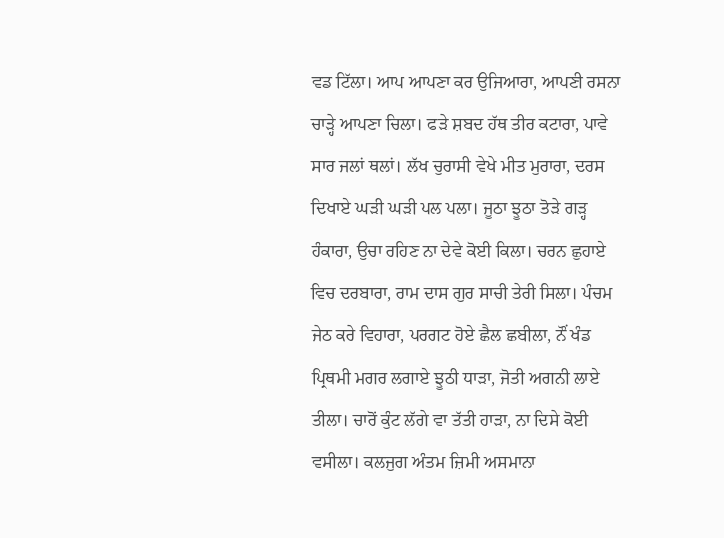ਵਡ ਟਿੱਲਾ। ਆਪ ਆਪਣਾ ਕਰ ਉਜਿਆਰਾ, ਆਪਣੀ ਰਸਨਾ ਚਾੜ੍ਹੇ ਆਪਣਾ ਚਿਲਾ। ਫੜੇ ਸ਼ਬਦ ਹੱਥ ਤੀਰ ਕਟਾਰਾ, ਪਾਵੇ ਸਾਰ ਜਲਾਂ ਥਲਾਂ। ਲੱਖ ਚੁਰਾਸੀ ਵੇਖੇ ਮੀਤ ਮੁਰਾਰਾ, ਦਰਸ ਦਿਖਾਏ ਘੜੀ ਘੜੀ ਪਲ ਪਲਾ। ਜੂਠਾ ਝੂਠਾ ਤੋੜੇ ਗੜ੍ਹ ਹੰਕਾਰਾ, ਉਚਾ ਰਹਿਣ ਨਾ ਦੇਵੇ ਕੋਈ ਕਿਲਾ। ਚਰਨ ਛੁਹਾਏ ਵਿਚ ਦਰਬਾਰਾ, ਰਾਮ ਦਾਸ ਗੁਰ ਸਾਚੀ ਤੇਰੀ ਸਿਲਾ। ਪੰਚਮ ਜੇਠ ਕਰੇ ਵਿਹਾਰਾ, ਪਰਗਟ ਹੋਏ ਛੈਲ ਛਬੀਲਾ, ਨੌਂ ਖੰਡ ਪ੍ਰਿਥਮੀ ਮਗਰ ਲਗਾਏ ਝੂਠੀ ਧਾੜਾ, ਜੋਤੀ ਅਗਨੀ ਲਾਏ ਤੀਲਾ। ਚਾਰੋਂ ਕੁੰਟ ਲੱਗੇ ਵਾ ਤੱਤੀ ਹਾੜਾ, ਨਾ ਦਿਸੇ ਕੋਈ ਵਸੀਲਾ। ਕਲਜੁਗ ਅੰਤਮ ਜ਼ਿਮੀ ਅਸਮਾਨਾ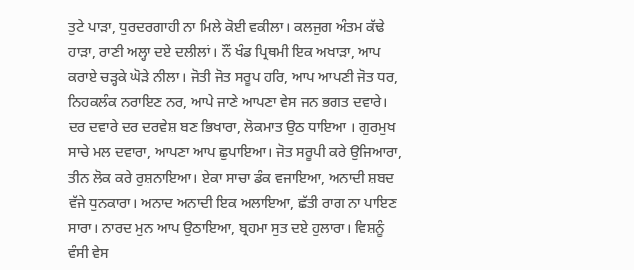ਤੁਟੇ ਪਾੜਾ, ਧੁਰਦਰਗਾਹੀ ਨਾ ਮਿਲੇ ਕੋਈ ਵਕੀਲਾ। ਕਲਜੁਗ ਅੰਤਮ ਕੱਢੇ ਹਾੜਾ, ਰਾਣੀ ਅਲ੍ਹਾ ਦਏ ਦਲੀਲਾਂ। ਨੌਂ ਖੰਡ ਪ੍ਰਿਥਮੀ ਇਕ ਅਖਾੜਾ, ਆਪ ਕਰਾਏ ਚੜ੍ਹਕੇ ਘੋੜੇ ਨੀਲਾ। ਜੋਤੀ ਜੋਤ ਸਰੂਪ ਹਰਿ, ਆਪ ਆਪਣੀ ਜੋਤ ਧਰ, ਨਿਹਕਲੰਕ ਨਰਾਇਣ ਨਰ, ਆਪੇ ਜਾਣੇ ਆਪਣਾ ਵੇਸ ਜਨ ਭਗਤ ਦਵਾਰੇ। ਦਰ ਦਵਾਰੇ ਦਰ ਦਰਵੇਸ਼ ਬਣ ਭਿਖਾਰਾ, ਲੋਕਮਾਤ ਉਠ ਧਾਇਆ । ਗੁਰਮੁਖ ਸਾਚੇ ਮਲ ਦਵਾਰਾ, ਆਪਣਾ ਆਪ ਛੁਪਾਇਆ। ਜੋਤ ਸਰੂਪੀ ਕਰੇ ਉਜਿਆਰਾ, ਤੀਨ ਲੋਕ ਕਰੇ ਰੁਸ਼ਨਾਇਆ। ਏਕਾ ਸਾਚਾ ਡੰਕ ਵਜਾਇਆ, ਅਨਾਦੀ ਸ਼ਬਦ ਵੱਜੇ ਧੁਨਕਾਰਾ। ਅਨਾਦ ਅਨਾਦੀ ਇਕ ਅਲਾਇਆ, ਛੱਤੀ ਰਾਗ ਨਾ ਪਾਇਣ ਸਾਰਾ। ਨਾਰਦ ਮੁਨ ਆਪ ਉਠਾਇਆ, ਬ੍ਰਹਮਾ ਸੁਤ ਦਏ ਹੁਲਾਰਾ। ਵਿਸ਼ਨੂੰ ਵੰਸੀ ਵੇਸ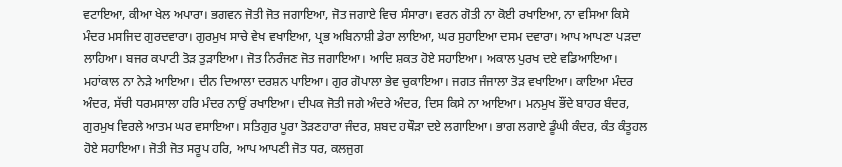ਵਟਾਇਆ, ਕੀਆ ਖੇਲ ਅਪਾਰਾ। ਭਗਵਨ ਜੋਤੀ ਜੋਤ ਜਗਾਇਆ, ਜੋਤ ਜਗਾਏ ਵਿਚ ਸੰਸਾਰਾ। ਵਰਨ ਗੋਤੀ ਨਾ ਕੋਈ ਰਖਾਇਆ, ਨਾ ਵਸਿਆ ਕਿਸੇ ਮੰਦਰ ਮਸਜਿਦ ਗੁਰਦਵਾਰਾ। ਗੁਰਮੁਖ ਸਾਚੇ ਵੇਖ ਵਖਾਇਆ, ਪ੍ਰਭ ਅਬਿਨਾਸ਼ੀ ਡੇਰਾ ਲਾਇਆ, ਘਰ ਸੁਹਾਇਆ ਦਸਮ ਦਵਾਰਾ। ਆਪ ਆਪਣਾ ਪੜਦਾ ਲਾਹਿਆ। ਬਜਰ ਕਪਾਟੀ ਤੋੜ ਤੁੜਾਇਆ। ਜੋਤ ਨਿਰੰਜਣ ਜੋਤ ਜਗਾਇਆ। ਆਦਿ ਸ਼ਕਤ ਹੋਏ ਸਹਾਇਆ। ਅਕਾਲ ਪੁਰਖ ਦਏ ਵਡਿਆਇਆ। ਮਹਾਂਕਾਲ ਨਾ ਨੇੜੇ ਆਇਆ। ਦੀਨ ਦਿਆਲਾ ਦਰਸ਼ਨ ਪਾਇਆ। ਗੁਰ ਗੋਪਾਲਾ ਭੇਵ ਚੁਕਾਇਆ। ਜਗਤ ਜੰਜਾਲਾ ਤੋੜ ਵਖਾਇਆ। ਕਾਇਆ ਮੰਦਰ ਅੰਦਰ, ਸੱਚੀ ਧਰਮਸਾਲਾ ਹਰਿ ਮੰਦਰ ਨਾਉਂ ਰਖਾਇਆ। ਦੀਪਕ ਜੋਤੀ ਜਗੇ ਅੰਦਰੇ ਅੰਦਰ, ਦਿਸ ਕਿਸੇ ਨਾ ਆਇਆ। ਮਨਮੁਖ ਭੌਂਦੇ ਬਾਹਰ ਬੰਦਰ, ਗੁਰਮੁਖ ਵਿਰਲੇ ਆਤਮ ਘਰ ਵਸਾਇਆ। ਸਤਿਗੁਰ ਪੂਰਾ ਤੋੜਣਹਾਰਾ ਜੰਦਰ, ਸ਼ਬਦ ਹਥੌੜਾ ਦਏ ਲਗਾਇਆ। ਭਾਗ ਲਗਾਏ ਡੂੰਘੀ ਕੰਦਰ, ਕੰਤ ਕੰਤੂਹਲ ਹੋਏ ਸਹਾਇਆ। ਜੋਤੀ ਜੋਤ ਸਰੂਪ ਹਰਿ, ਆਪ ਆਪਣੀ ਜੋਤ ਧਰ, ਕਲਜੁਗ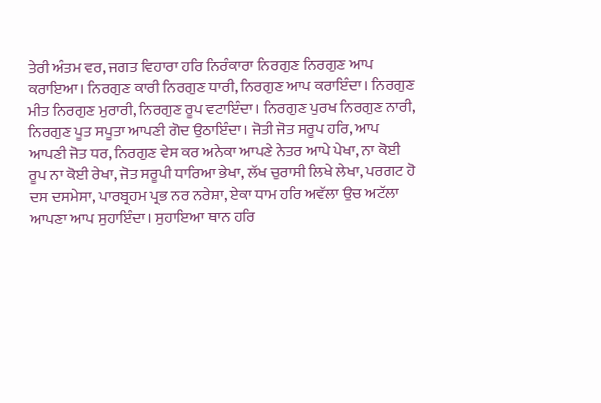ਤੇਰੀ ਅੰਤਮ ਵਰ, ਜਗਤ ਵਿਹਾਰਾ ਹਰਿ ਨਿਰੰਕਾਰਾ ਨਿਰਗੁਣ ਨਿਰਗੁਣ ਆਪ ਕਰਾਇਆ। ਨਿਰਗੁਣ ਕਾਰੀ ਨਿਰਗੁਣ ਧਾਰੀ, ਨਿਰਗੁਣ ਆਪ ਕਰਾਇੰਦਾ। ਨਿਰਗੁਣ ਮੀਤ ਨਿਰਗੁਣ ਮੁਰਾਰੀ, ਨਿਰਗੁਣ ਰੂਪ ਵਟਾਇੰਦਾ। ਨਿਰਗੁਣ ਪੁਰਖ ਨਿਰਗੁਣ ਨਾਰੀ, ਨਿਰਗੁਣ ਪੂਤ ਸਪੂਤਾ ਆਪਣੀ ਗੋਦ ਉਠਾਇੰਦਾ। ਜੋਤੀ ਜੋਤ ਸਰੂਪ ਹਰਿ, ਆਪ ਆਪਣੀ ਜੋਤ ਧਰ, ਨਿਰਗੁਣ ਵੇਸ ਕਰ ਅਨੇਕਾ ਆਪਣੇ ਨੇਤਰ ਆਪੇ ਪੇਖਾ, ਨਾ ਕੋਈ ਰੂਪ ਨਾ ਕੋਈ ਰੇਖਾ, ਜੋਤ ਸਰੂਪੀ ਧਾਰਿਆ ਭੇਖਾ, ਲੱਖ ਚੁਰਾਸੀ ਲਿਖੇ ਲੇਖਾ, ਪਰਗਟ ਹੋ ਦਸ ਦਸਮੇਸਾ, ਪਾਰਬ੍ਰਹਮ ਪ੍ਰਭ ਨਰ ਨਰੇਸ਼ਾ, ਏਕਾ ਧਾਮ ਹਰਿ ਅਵੱਲਾ ਉਚ ਅਟੱਲਾ ਆਪਣਾ ਆਪ ਸੁਹਾਇੰਦਾ। ਸੁਹਾਇਆ ਥਾਨ ਹਰਿ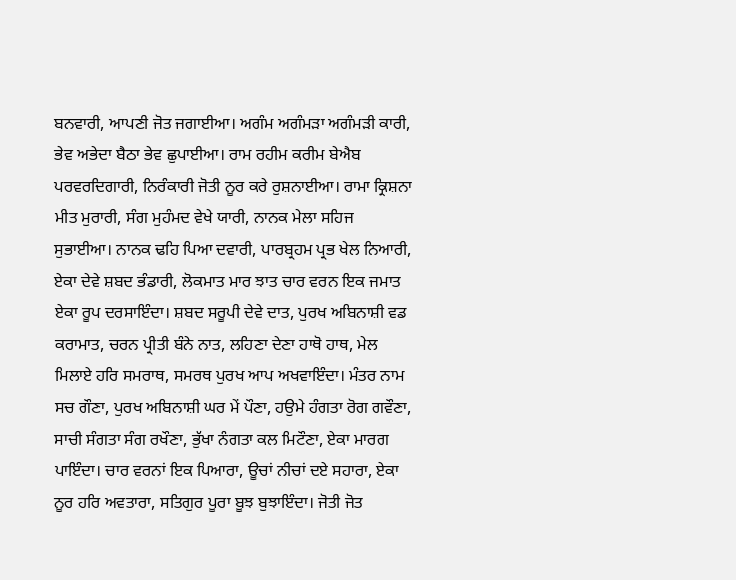ਬਨਵਾਰੀ, ਆਪਣੀ ਜੋਤ ਜਗਾਈਆ। ਅਗੰਮ ਅਗੰਮੜਾ ਅਗੰਮੜੀ ਕਾਰੀ, ਭੇਵ ਅਭੇਦਾ ਬੈਠਾ ਭੇਵ ਛੁਪਾਈਆ। ਰਾਮ ਰਹੀਮ ਕਰੀਮ ਬੇਐਬ ਪਰਵਰਦਿਗਾਰੀ, ਨਿਰੰਕਾਰੀ ਜੋਤੀ ਨੂਰ ਕਰੇ ਰੁਸ਼ਨਾਈਆ। ਰਾਮਾ ਕ੍ਰਿਸ਼ਨਾ ਮੀਤ ਮੁਰਾਰੀ, ਸੰਗ ਮੁਹੰਮਦ ਵੇਖੇ ਯਾਰੀ, ਨਾਨਕ ਮੇਲਾ ਸਹਿਜ ਸੁਭਾਈਆ। ਨਾਨਕ ਢਹਿ ਪਿਆ ਦਵਾਰੀ, ਪਾਰਬ੍ਰਹਮ ਪ੍ਰਭ ਖੇਲ ਨਿਆਰੀ, ਏਕਾ ਦੇਵੇ ਸ਼ਬਦ ਭੰਡਾਰੀ, ਲੋਕਮਾਤ ਮਾਰ ਝਾਤ ਚਾਰ ਵਰਨ ਇਕ ਜਮਾਤ ਏਕਾ ਰੂਪ ਦਰਸਾਇੰਦਾ। ਸ਼ਬਦ ਸਰੂਪੀ ਦੇਵੇ ਦਾਤ, ਪੁਰਖ ਅਬਿਨਾਸ਼ੀ ਵਡ ਕਰਾਮਾਤ, ਚਰਨ ਪ੍ਰੀਤੀ ਬੰਨੇ ਨਾਤ, ਲਹਿਣਾ ਦੇਣਾ ਹਾਥੋ ਹਾਥ, ਮੇਲ ਮਿਲਾਏ ਹਰਿ ਸਮਰਾਥ, ਸਮਰਥ ਪੁਰਖ ਆਪ ਅਖਵਾਇੰਦਾ। ਮੰਤਰ ਨਾਮ ਸਚ ਗੌਣਾ, ਪੁਰਖ ਅਬਿਨਾਸ਼ੀ ਘਰ ਮੇਂ ਪੌਣਾ, ਹਉਮੇ ਹੰਗਤਾ ਰੋਗ ਗਵੌਣਾ, ਸਾਚੀ ਸੰਗਤਾ ਸੰਗ ਰਖੌਣਾ, ਭੁੱਖਾ ਨੰਗਤਾ ਕਲ ਮਿਟੌਣਾ, ਏਕਾ ਮਾਰਗ ਪਾਇੰਦਾ। ਚਾਰ ਵਰਨਾਂ ਇਕ ਪਿਆਰਾ, ਊਚਾਂ ਨੀਚਾਂ ਦਏ ਸਹਾਰਾ, ਏਕਾ ਨੂਰ ਹਰਿ ਅਵਤਾਰਾ, ਸਤਿਗੁਰ ਪੂਰਾ ਬੂਝ ਬੁਝਾਇੰਦਾ। ਜੋਤੀ ਜੋਤ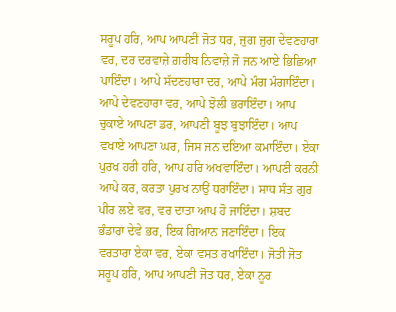ਸਰੂਪ ਹਰਿ, ਆਪ ਆਪਣੀ ਜੋਤ ਧਰ, ਜੁਗ ਜੁਗ ਦੇਵਣਹਾਰਾ ਵਰ, ਦਰ ਦਰਵਾਜ਼ੇ ਗ਼ਰੀਬ ਨਿਵਾਜ਼ੇ ਜੋ ਜਨ ਆਏ ਭਿਛਿਆ ਪਾਇੰਦਾ। ਆਪੇ ਸੱਦਣਹਾਰਾ ਦਰ, ਆਪੇ ਮੰਗ ਮੰਗਾਇੰਦਾ। ਆਪੇ ਦੇਵਣਹਾਰਾ ਵਰ, ਆਪੇ ਝੋਲੀ ਭਰਾਇੰਦਾ। ਆਪ ਚੁਕਾਏ ਆਪਣਾ ਡਰ, ਆਪਣੀ ਬੂਝ ਬੁਝਾਇੰਦਾ। ਆਪ ਵਖਾਏ ਆਪਣਾ ਘਰ, ਜਿਸ ਜਨ ਦਇਆ ਕਮਾਇੰਦਾ। ਏਕਾ ਪੁਰਖ ਹਰੀ ਹਰਿ, ਆਪ ਹਰਿ ਅਖਵਾਇੰਦਾ। ਆਪਣੀ ਕਰਨੀ ਆਪੇ ਕਰ, ਕਰਤਾ ਪੁਰਖ ਨਾਉਂ ਧਰਾਇੰਦਾ। ਸਾਧ ਸੰਤ ਗੁਰ ਪੀਰ ਲਏ ਵਰ, ਵਰ ਦਾਤਾ ਆਪ ਹੋ ਜਾਇੰਦਾ। ਸ਼ਬਦ ਭੰਡਾਰਾ ਦੇਵੇ ਭਰ, ਇਕ ਗਿਆਨ ਜਣਾਇੰਦਾ। ਇਕ ਵਰਤਾਰਾ ਏਕਾ ਵਰ, ਏਕਾ ਵਸਤ ਰਖਾਇੰਦਾ। ਜੋਤੀ ਜੋਤ ਸਰੂਪ ਹਰਿ, ਆਪ ਆਪਣੀ ਜੋਤ ਧਰ, ਏਕਾ ਨੂਰ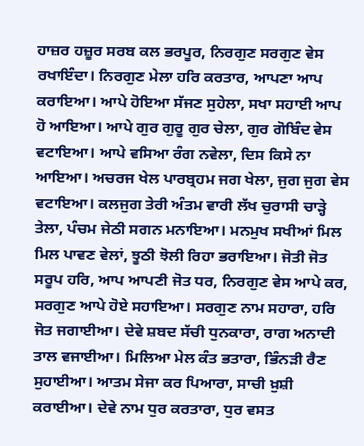ਹਾਜ਼ਰ ਹਜ਼ੂਰ ਸਰਬ ਕਲ ਭਰਪੂਰ, ਨਿਰਗੁਣ ਸਰਗੁਣ ਵੇਸ ਰਖਾਇੰਦਾ। ਨਿਰਗੁਣ ਮੇਲਾ ਹਰਿ ਕਰਤਾਰ, ਆਪਣਾ ਆਪ ਕਰਾਇਆ। ਆਪੇ ਹੋਇਆ ਸੱਜਣ ਸੁਹੇਲਾ, ਸਖਾ ਸਹਾਈ ਆਪ ਹੋ ਆਇਆ। ਆਪੇ ਗੁਰ ਗੁਰੂ ਗੁਰ ਚੇਲਾ, ਗੁਰ ਗੋਬਿੰਦ ਵੇਸ ਵਟਾਇਆ। ਆਪੇ ਵਸਿਆ ਰੰਗ ਨਵੇਲਾ, ਦਿਸ ਕਿਸੇ ਨਾ ਆਇਆ। ਅਚਰਜ ਖੇਲ ਪਾਰਬ੍ਰਹਮ ਜਗ ਖੇਲਾ, ਜੁਗ ਜੁਗ ਵੇਸ ਵਟਾਇਆ। ਕਲਜੁਗ ਤੇਰੀ ਅੰਤਮ ਵਾਰੀ ਲੱਖ ਚੁਰਾਸੀ ਚਾੜ੍ਹੇ ਤੇਲਾ, ਪੰਚਮ ਜੇਠੀ ਸਗਨ ਮਨਾਇਆ। ਮਨਮੁਖ ਸਖੀਆਂ ਮਿਲ ਮਿਲ ਪਾਵਣ ਵੇਲਾਂ, ਝੂਠੀ ਝੋਲੀ ਰਿਹਾ ਭਰਾਇਆ। ਜੋਤੀ ਜੋਤ ਸਰੂਪ ਹਰਿ, ਆਪ ਆਪਣੀ ਜੋਤ ਧਰ, ਨਿਰਗੁਣ ਵੇਸ ਆਪੇ ਕਰ, ਸਰਗੁਣ ਆਪੇ ਹੋਏ ਸਹਾਇਆ। ਸਰਗੁਣ ਨਾਮ ਸਹਾਰਾ, ਹਰਿ ਜੋਤ ਜਗਾਈਆ। ਦੇਵੇ ਸ਼ਬਦ ਸੱਚੀ ਧੁਨਕਾਰਾ, ਰਾਗ ਅਨਾਦੀ ਤਾਲ ਵਜਾਈਆ। ਮਿਲਿਆ ਮੇਲ ਕੰਤ ਭਤਾਰਾ, ਭਿੰਨੜੀ ਰੈਣ ਸੁਹਾਈਆ। ਆਤਮ ਸੇਜਾ ਕਰ ਪਿਆਰਾ, ਸਾਚੀ ਖ਼ੁਸ਼ੀ ਕਰਾਈਆ। ਦੇਵੇ ਨਾਮ ਧੁਰ ਕਰਤਾਰਾ, ਧੁਰ ਵਸਤ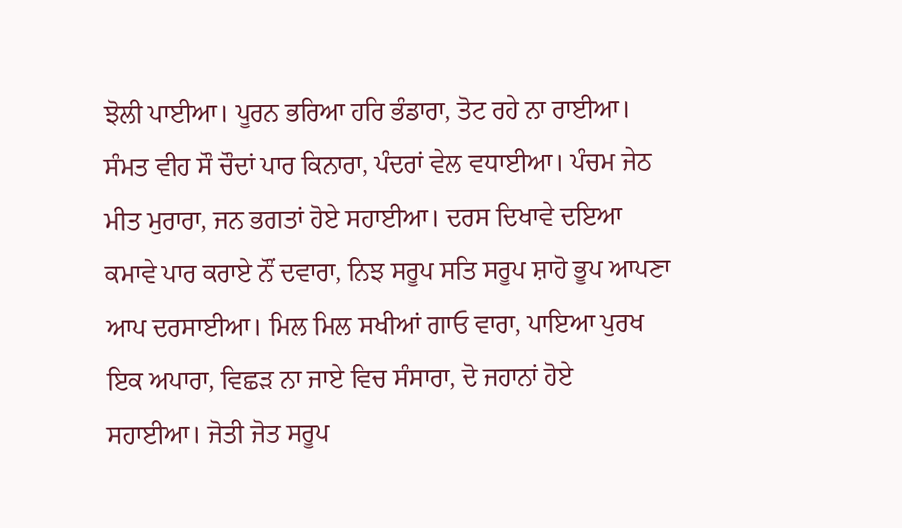ਝੋਲੀ ਪਾਈਆ। ਪੂਰਨ ਭਰਿਆ ਹਰਿ ਭੰਡਾਰਾ, ਤੋਟ ਰਹੇ ਨਾ ਰਾਈਆ। ਸੰਮਤ ਵੀਹ ਸੌ ਚੌਦਾਂ ਪਾਰ ਕਿਨਾਰਾ, ਪੰਦਰਾਂ ਵੇਲ ਵਧਾਈਆ। ਪੰਚਮ ਜੇਠ ਮੀਤ ਮੁਰਾਰਾ, ਜਨ ਭਗਤਾਂ ਹੋਏ ਸਹਾਈਆ। ਦਰਸ ਦਿਖਾਵੇ ਦਇਆ ਕਮਾਵੇ ਪਾਰ ਕਰਾਏ ਨੌਂ ਦਵਾਰਾ, ਨਿਝ ਸਰੂਪ ਸਤਿ ਸਰੂਪ ਸ਼ਾਹੋ ਭੂਪ ਆਪਣਾ ਆਪ ਦਰਸਾਈਆ। ਮਿਲ ਮਿਲ ਸਖੀਆਂ ਗਾਓ ਵਾਰਾ, ਪਾਇਆ ਪੁਰਖ ਇਕ ਅਪਾਰਾ, ਵਿਛੜ ਨਾ ਜਾਏ ਵਿਚ ਸੰਸਾਰਾ, ਦੋ ਜਹਾਨਾਂ ਹੋਏ ਸਹਾਈਆ। ਜੋਤੀ ਜੋਤ ਸਰੂਪ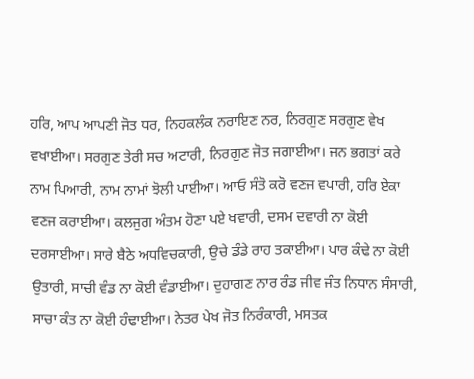ਹਰਿ, ਆਪ ਆਪਣੀ ਜੋਤ ਧਰ, ਨਿਹਕਲੰਕ ਨਰਾਇਣ ਨਰ, ਨਿਰਗੁਣ ਸਰਗੁਣ ਵੇਖ ਵਖਾਈਆ। ਸਰਗੁਣ ਤੇਰੀ ਸਚ ਅਟਾਰੀ, ਨਿਰਗੁਣ ਜੋਤ ਜਗਾਈਆ। ਜਨ ਭਗਤਾਂ ਕਰੇ ਨਾਮ ਪਿਆਰੀ, ਨਾਮ ਨਾਮਾਂ ਝੋਲੀ ਪਾਈਆ। ਆਓ ਸੰਤੋ ਕਰੋ ਵਣਜ ਵਪਾਰੀ, ਹਰਿ ਏਕਾ ਵਣਜ ਕਰਾਈਆ। ਕਲਜੁਗ ਅੰਤਮ ਹੋਣਾ ਪਏ ਖਵਾਰੀ, ਦਸਮ ਦਵਾਰੀ ਨਾ ਕੋਈ ਦਰਸਾਈਆ। ਸਾਰੇ ਬੈਠੇ ਅਧਵਿਚਕਾਰੀ, ਉਚੇ ਡੰਡੇ ਰਾਹ ਤਕਾਈਆ। ਪਾਰ ਕੰਢੇ ਨਾ ਕੋਈ ਉਤਾਰੀ, ਸਾਚੀ ਵੰਡ ਨਾ ਕੋਈ ਵੰਡਾਈਆ। ਦੁਹਾਗਣ ਨਾਰ ਰੰਡ ਜੀਵ ਜੰਤ ਨਿਧਾਨ ਸੰਸਾਰੀ, ਸਾਚਾ ਕੰਤ ਨਾ ਕੋਈ ਹੰਢਾਈਆ। ਨੇਤਰ ਪੇਖ ਜੋਤ ਨਿਰੰਕਾਰੀ, ਮਸਤਕ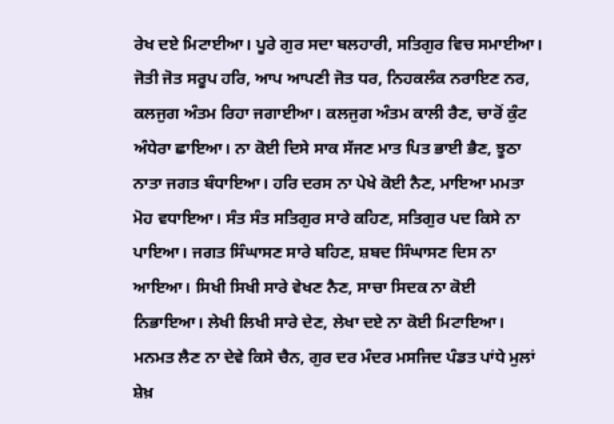ਰੇਖ ਦਏ ਮਿਟਾਈਆ। ਪੂਰੇ ਗੁਰ ਸਦਾ ਬਲਹਾਰੀ, ਸਤਿਗੁਰ ਵਿਚ ਸਮਾਈਆ। ਜੋਤੀ ਜੋਤ ਸਰੂਪ ਹਰਿ, ਆਪ ਆਪਣੀ ਜੋਤ ਧਰ, ਨਿਹਕਲੰਕ ਨਰਾਇਣ ਨਰ, ਕਲਜੁਗ ਅੰਤਮ ਰਿਹਾ ਜਗਾਈਆ। ਕਲਜੁਗ ਅੰਤਮ ਕਾਲੀ ਰੈਣ, ਚਾਰੋਂ ਕੁੰਟ ਅੰਧੇਰਾ ਛਾਇਆ। ਨਾ ਕੋਈ ਦਿਸੇ ਸਾਕ ਸੱਜਣ ਮਾਤ ਪਿਤ ਭਾਈ ਭੈਣ, ਝੂਠਾ ਨਾਤਾ ਜਗਤ ਬੰਧਾਇਆ। ਹਰਿ ਦਰਸ ਨਾ ਪੇਖੇ ਕੋਈ ਨੈਣ, ਮਾਇਆ ਮਮਤਾ ਮੋਹ ਵਧਾਇਆ। ਸੰਤ ਸੰਤ ਸਤਿਗੁਰ ਸਾਰੇ ਕਹਿਣ, ਸਤਿਗੁਰ ਪਦ ਕਿਸੇ ਨਾ ਪਾਇਆ। ਜਗਤ ਸਿੰਘਾਸਣ ਸਾਰੇ ਬਹਿਣ, ਸ਼ਬਦ ਸਿੰਘਾਸਣ ਦਿਸ ਨਾ ਆਇਆ। ਸਿਖੀ ਸਿਖੀ ਸਾਰੇ ਵੇਖਣ ਨੈਣ, ਸਾਚਾ ਸਿਦਕ ਨਾ ਕੋਈ ਨਿਭਾਇਆ। ਲੇਖੀ ਲਿਖੀ ਸਾਰੇ ਦੇਣ, ਲੇਖਾ ਦਏ ਨਾ ਕੋਈ ਮਿਟਾਇਆ। ਮਨਮਤ ਲੈਣ ਨਾ ਦੇਵੇ ਕਿਸੇ ਚੈਨ, ਗੁਰ ਦਰ ਮੰਦਰ ਮਸਜਿਦ ਪੰਡਤ ਪਾਂਧੇ ਮੁਲਾਂ ਸ਼ੇਖ਼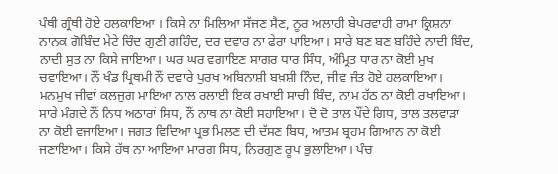ਪੰਥੀ ਗ੍ਰੰਥੀ ਹੋਏ ਹਲਕਾਇਆ । ਕਿਸੇ ਨਾ ਮਿਲਿਆ ਸੱਜਣ ਸੈਣ, ਨੂਰ ਅਲਾਹੀ ਬੇਪਰਵਾਹੀ ਰਾਮਾ ਕ੍ਰਿਸ਼ਨਾ ਨਾਨਕ ਗੋਬਿੰਦ ਮੇਟੇ ਚਿੰਦ ਗੁਣੀ ਗਹਿੰਦ, ਦਰ ਦਵਾਰ ਨਾ ਫੇਰਾ ਪਾਇਆ। ਸਾਰੇ ਬਣ ਬਣ ਬਹਿੰਦੇ ਨਾਦੀ ਬਿੰਦ, ਨਾਦੀ ਸੁਤ ਨਾ ਕਿਸੇ ਜਾਇਆ। ਘਰ ਘਰ ਵਗਾਇਣ ਸਾਗਰ ਧਾਰ ਸਿੰਧ, ਅੰਮ੍ਰਿਤ ਧਾਰ ਨਾ ਕੋਈ ਮੁਖ ਚਵਾਇਆ। ਨੌਂ ਖੰਡ ਪ੍ਰਿਥਮੀ ਨੌਂ ਦਵਾਰੇ ਪੁਰਖ ਅਬਿਨਾਸ਼ੀ ਬਖ਼ਸ਼ੀ ਨਿੰਦ, ਜੀਵ ਜੰਤ ਹੋਏ ਹਲਕਾਇਆ। ਮਨਮੁਖ ਜੀਵਾਂ ਕਲਜੁਗ ਮਾਇਆ ਨਾਲ ਰਲਾਈ ਇਕ ਰਖਾਈ ਸਾਚੀ ਬਿੰਦ, ਨਾਮ ਹੱਠ ਨਾ ਕੋਈ ਰਖਾਇਆ। ਸਾਰੇ ਮੰਗਦੇ ਨੌਂ ਨਿਧ ਅਠਾਰਾਂ ਸਿਧ, ਨੌਂ ਨਾਥ ਨਾ ਕੋਈ ਸਹਾਇਆ। ਦੋ ਦੋ ਤਾਲ ਪੌਂਦੇ ਗਿਧ, ਤਾਲ ਤਲਵਾੜਾ ਨਾ ਕੋਈ ਵਜਾਇਆ। ਜਗਤ ਵਿਦਿਆ ਪ੍ਰਭ ਮਿਲਣ ਦੀ ਦੱਸਣ ਬਿਧ, ਆਤਮ ਬ੍ਰਹਮ ਗਿਆਨ ਨਾ ਕੋਈ ਜਣਾਇਆ। ਕਿਸੇ ਹੱਥ ਨਾ ਆਇਆ ਮਾਰਗ ਸਿਧ, ਨਿਰਗੁਣ ਰੂਪ ਭੁਲਾਇਆ। ਪੰਚ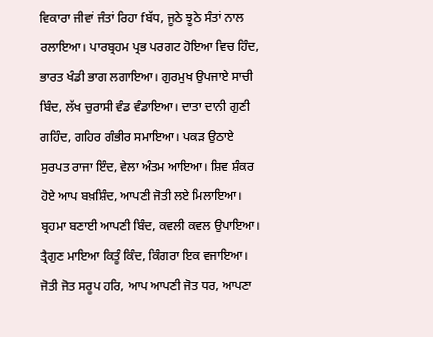ਵਿਕਾਰਾ ਜੀਵਾਂ ਜੰਤਾਂ ਰਿਹਾ fਬੱਧ, ਜੂਠੇ ਝੂਠੇ ਸੰਤਾਂ ਨਾਲ ਰਲਾਇਆ। ਪਾਰਬ੍ਰਹਮ ਪ੍ਰਭ ਪਰਗਟ ਹੋਇਆ ਵਿਚ ਹਿੰਦ, ਭਾਰਤ ਖੰਡੀ ਭਾਗ ਲਗਾਇਆ। ਗੁਰਮੁਖ ਉਪਜਾਏ ਸਾਚੀ ਬਿੰਦ, ਲੱਖ ਚੁਰਾਸੀ ਵੰਡ ਵੰਡਾਇਆ। ਦਾਤਾ ਦਾਨੀ ਗੁਣੀ ਗਹਿੰਦ, ਗਹਿਰ ਗੰਭੀਰ ਸਮਾਇਆ। ਪਕੜ ਉਠਾਏ ਸੁਰਪਤ ਰਾਜਾ ਇੰਦ, ਵੇਲਾ ਅੰਤਮ ਆਇਆ। ਸ਼ਿਵ ਸ਼ੰਕਰ ਹੋਏ ਆਪ ਬਖ਼ਸ਼ਿੰਦ, ਆਪਣੀ ਜੋਤੀ ਲਏ ਮਿਲਾਇਆ। ਬ੍ਰਹਮਾ ਬਣਾਈ ਆਪਣੀ ਬਿੰਦ, ਕਵਲੀ ਕਵਲ ਉਪਾਇਆ। ਤ੍ਰੈਗੁਣ ਮਾਇਆ ਕਿਤੂੰ ਕਿੰਦ, ਕਿੰਗਰਾ ਇਕ ਵਜਾਇਆ। ਜੋਤੀ ਜੋਤ ਸਰੂਪ ਹਰਿ, ਆਪ ਆਪਣੀ ਜੋਤ ਧਰ, ਆਪਣਾ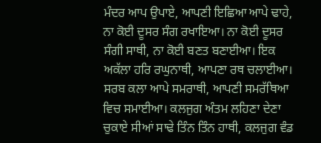ਮੰਦਰ ਆਪ ਉਪਾਏ, ਆਪਣੀ ਇਛਿਆ ਆਪੇ ਢਾਹੇ, ਨਾ ਕੋਈ ਦੂਸਰ ਸੰਗ ਰਖਾਇਆ। ਨਾ ਕੋਈ ਦੂਸਰ ਸੰਗੀ ਸਾਥੀ, ਨਾ ਕੋਈ ਬਣਤ ਬਣਾਈਆ। ਇਕ ਅਕੱਲਾ ਹਰਿ ਰਘੁਨਾਥੀ, ਆਪਣਾ ਰਥ ਚਲਾਈਆ। ਸਰਬ ਕਲਾ ਆਪੇ ਸਮਰਾਥੀ, ਆਪਣੀ ਸਮਰੱਥਿਆ ਵਿਚ ਸਮਾਈਆ। ਕਲਜੁਗ ਅੰਤਮ ਲਹਿਣਾ ਦੇਣਾ ਚੁਕਾਏ ਸੀਆਂ ਸਾਢੇ ਤਿੰਨ ਤਿੰਨ ਹਾਥੀ, ਕਲਜੁਗ ਵੰਡ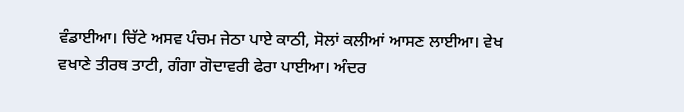ਵੰਡਾਈਆ। ਚਿੱਟੇ ਅਸਵ ਪੰਚਮ ਜੇਠਾ ਪਾਏ ਕਾਠੀ, ਸੋਲਾਂ ਕਲੀਆਂ ਆਸਣ ਲਾਈਆ। ਵੇਖ ਵਖਾਣੇ ਤੀਰਥ ਤਾਟੀ, ਗੰਗਾ ਗੋਦਾਵਰੀ ਫੇਰਾ ਪਾਈਆ। ਅੰਦਰ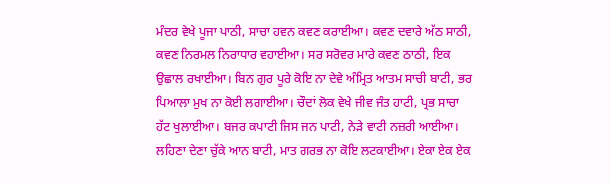ਮੰਦਰ ਵੇਖੇ ਪੂਜਾ ਪਾਠੀ, ਸਾਚਾ ਹਵਨ ਕਵਣ ਕਰਾਈਆ। ਕਵਣ ਦਵਾਰੇ ਅੱਠ ਸਾਠੀ, ਕਵਣ ਨਿਰਮਲ ਨਿਰਾਧਾਰ ਵਹਾਈਆ। ਸਰ ਸਰੋਵਰ ਮਾਰੇ ਕਵਣ ਠਾਠੀ, ਇਕ ਉਛਾਲ ਰਖਾਈਆ। ਬਿਨ ਗੁਰ ਪੂਰੇ ਕੋਇ ਨਾ ਦੇਵੇ ਅੰਮ੍ਰਿਤ ਆਤਮ ਸਾਚੀ ਬਾਟੀ, ਭਰ ਪਿਆਲਾ ਮੁਖ ਨਾ ਕੋਈ ਲਗਾਈਆ। ਚੌਦਾਂ ਲੋਕ ਵੇਖੇ ਜੀਵ ਜੰਤ ਹਾਟੀ, ਪ੍ਰਭ ਸਾਚਾ ਹੱਟ ਖੁਲਾਈਆ। ਬਜਰ ਕਪਾਟੀ ਜਿਸ ਜਨ ਪਾਟੀ, ਨੇੜੇ ਵਾਟੀ ਨਜ਼ਰੀ ਆਈਆ। ਲਹਿਣਾ ਦੇਣਾ ਚੁੱਕੇ ਆਨ ਬਾਟੀ, ਮਾਤ ਗਰਭ ਨਾ ਕੋਇ ਲਟਕਾਈਆ। ਏਕਾ ਏਕ ਏਕ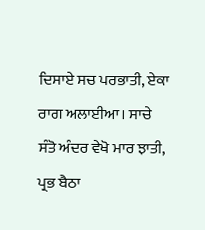ਦਿਸਾਏ ਸਚ ਪਰਭਾਤੀ, ਏਕਾ ਰਾਗ ਅਲਾਈਆ। ਸਾਚੇ ਸੰਤੋ ਅੰਦਰ ਵੇਖੋ ਮਾਰ ਝਾਤੀ, ਪ੍ਰਭ ਬੈਠਾ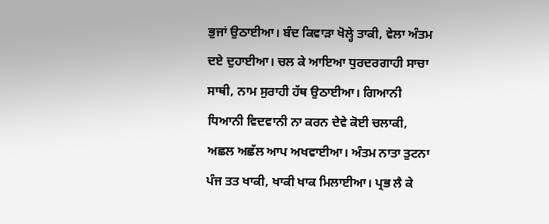ਭੁਜਾਂ ਉਠਾਈਆ। ਬੰਦ ਕਿਵਾੜਾ ਖੋਲ੍ਹੇ ਤਾਕੀ, ਵੇਲਾ ਅੰਤਮ ਦਏ ਦੁਹਾਈਆ। ਚਲ ਕੇ ਆਇਆ ਧੁਰਦਰਗਾਹੀ ਸਾਚਾ ਸਾਥੀ, ਨਾਮ ਸੁਰਾਹੀ ਹੱਥ ਉਠਾਈਆ। ਗਿਆਨੀ ਧਿਆਨੀ ਵਿਦਵਾਨੀ ਨਾ ਕਰਨ ਦੇਵੇ ਕੋਈ ਚਲਾਕੀ, ਅਛਲ ਅਛੱਲ ਆਪ ਅਖਵਾਈਆ। ਅੰਤਮ ਨਾਤਾ ਤੁਟਨਾ ਪੰਜ ਤਤ ਖਾਕੀ, ਖਾਕੀ ਖਾਕ ਮਿਲਾਈਆ। ਪ੍ਰਭ ਲੈ ਕੇ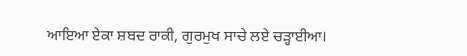ਆਇਆ ਏਕਾ ਸ਼ਬਦ ਰਾਕੀ, ਗੁਰਮੁਖ ਸਾਚੇ ਲਏ ਚੜ੍ਹਾਈਆ।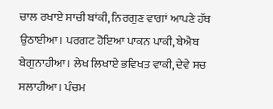ਚਾਲ ਰਖਾਏ ਸਾਚੀ ਬਾਂਕੀ, ਨਿਰਗੁਣ ਵਾਗਾਂ ਆਪਣੇ ਹੱਥ ਉਠਾਈਆ। ਪਰਗਟ ਹੋਇਆ ਪਾਕਨ ਪਾਕੀ, ਬੇਐਬ ਬੇਗੁਨਾਹੀਆ। ਲੇਖ ਲਿਖਾਏ ਭਵਿਖਤ ਵਾਕੀ, ਦੇਵੇ ਸਚ ਸਲਾਹੀਆ। ਪੰਚਮ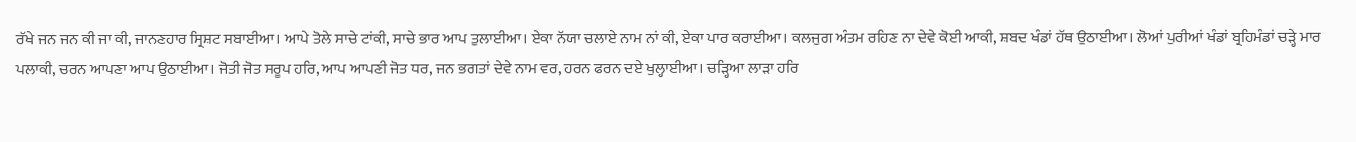ਰੱਖੇ ਜਨ ਜਨ ਕੀ ਜਾ ਕੀ, ਜਾਨਣਹਾਰ ਸ੍ਰਿਸ਼ਟ ਸਬਾਈਆ। ਆਪੇ ਤੋਲੇ ਸਾਚੇ ਟਾਂਕੀ, ਸਾਚੇ ਭਾਰ ਆਪ ਤੁਲਾਈਆ। ਏਕਾ ਨੱਯਾ ਚਲਾਏ ਨਾਮ ਨਾਂ ਕੀ, ਏਕਾ ਪਾਰ ਕਰਾਈਆ। ਕਲਜੁਗ ਅੰਤਮ ਰਹਿਣ ਨਾ ਦੇਵੇ ਕੋਈ ਆਕੀ, ਸ਼ਬਦ ਖੰਡਾਂ ਹੱਥ ਉਠਾਈਆ। ਲੋਆਂ ਪੁਰੀਆਂ ਖੰਡਾਂ ਬ੍ਰਹਿਮੰਡਾਂ ਚੜ੍ਹੇ ਮਾਰ ਪਲਾਕੀ, ਚਰਨ ਆਪਣਾ ਆਪ ਉਠਾਈਆ। ਜੋਤੀ ਜੋਤ ਸਰੂਪ ਹਰਿ, ਆਪ ਆਪਣੀ ਜੋਤ ਧਰ, ਜਨ ਭਗਤਾਂ ਦੇਵੇ ਨਾਮ ਵਰ, ਹਰਨ ਫਰਨ ਦਏ ਖੁਲ੍ਹਾਈਆ। ਚੜ੍ਹਿਆ ਲਾੜਾ ਹਰਿ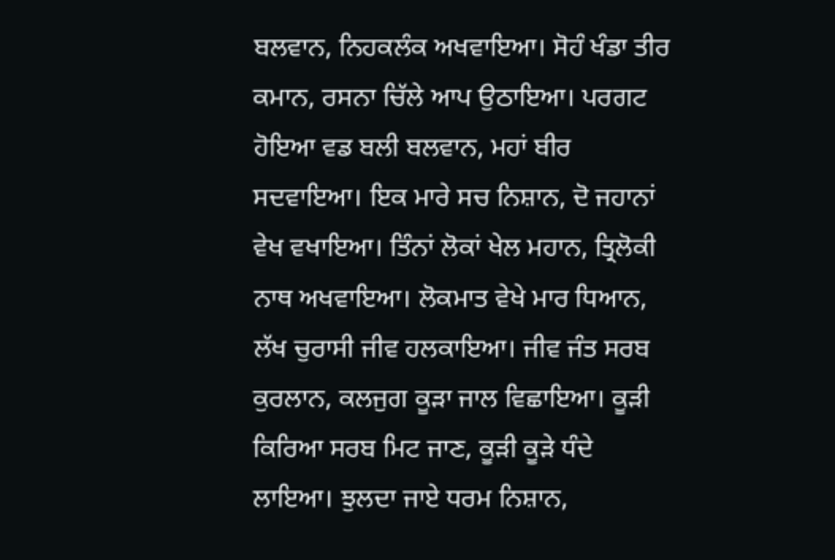ਬਲਵਾਨ, ਨਿਹਕਲੰਕ ਅਖਵਾਇਆ। ਸੋਹੰ ਖੰਡਾ ਤੀਰ ਕਮਾਨ, ਰਸਨਾ ਚਿੱਲੇ ਆਪ ਉਠਾਇਆ। ਪਰਗਟ ਹੋਇਆ ਵਡ ਬਲੀ ਬਲਵਾਨ, ਮਹਾਂ ਬੀਰ ਸਦਵਾਇਆ। ਇਕ ਮਾਰੇ ਸਚ ਨਿਸ਼ਾਨ, ਦੋ ਜਹਾਨਾਂ ਵੇਖ ਵਖਾਇਆ। ਤਿੰਨਾਂ ਲੋਕਾਂ ਖੇਲ ਮਹਾਨ, ਤ੍ਰਿਲੋਕੀ ਨਾਥ ਅਖਵਾਇਆ। ਲੋਕਮਾਤ ਵੇਖੇ ਮਾਰ ਧਿਆਨ, ਲੱਖ ਚੁਰਾਸੀ ਜੀਵ ਹਲਕਾਇਆ। ਜੀਵ ਜੰਤ ਸਰਬ ਕੁਰਲਾਨ, ਕਲਜੁਗ ਕੂੜਾ ਜਾਲ ਵਿਛਾਇਆ। ਕੂੜੀ ਕਿਰਿਆ ਸਰਬ ਮਿਟ ਜਾਣ, ਕੂੜੀ ਕੂੜੇ ਧੰਦੇ ਲਾਇਆ। ਝੁਲਦਾ ਜਾਏ ਧਰਮ ਨਿਸ਼ਾਨ,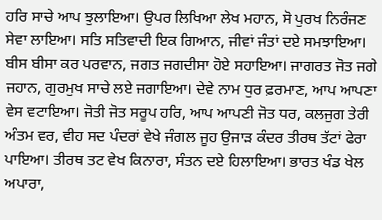ਹਰਿ ਸਾਚੇ ਆਪ ਝੁਲਾਇਆ। ਉਪਰ ਲਿਖਿਆ ਲੇਖ ਮਹਾਨ, ਸੋ ਪੁਰਖ ਨਿਰੰਜਣ ਸੇਵਾ ਲਾਇਆ। ਸਤਿ ਸਤਿਵਾਦੀ ਇਕ ਗਿਆਨ, ਜੀਵਾਂ ਜੰਤਾਂ ਦਏ ਸਮਝਾਇਆ। ਬੀਸ ਬੀਸਾ ਕਰ ਪਰਵਾਨ, ਜਗਤ ਜਗਦੀਸਾ ਹੋਏ ਸਹਾਇਆ। ਜਾਗਰਤ ਜੋਤ ਜਗੇ ਜਹਾਨ, ਗੁਰਮੁਖ ਸਾਚੇ ਲਏ ਜਗਾਇਆ। ਦੇਵੇ ਨਾਮ ਧੁਰ ਫ਼ਰਮਾਣ, ਆਪ ਆਪਣਾ ਵੇਸ ਵਟਾਇਆ। ਜੋਤੀ ਜੋਤ ਸਰੂਪ ਹਰਿ, ਆਪ ਆਪਣੀ ਜੋਤ ਧਰ, ਕਲਜੁਗ ਤੇਰੀ ਅੰਤਮ ਵਰ, ਵੀਹ ਸਦ ਪੰਦਰਾਂ ਵੇਖੇ ਜੰਗਲ ਜੂਹ ਉਜਾੜ ਕੰਦਰ ਤੀਰਥ ਤੱਟਾਂ ਫੇਰਾ ਪਾਇਆ। ਤੀਰਥ ਤਟ ਵੇਖ ਕਿਨਾਰਾ, ਸੰਤਨ ਦਏ ਹਿਲਾਇਆ। ਭਾਰਤ ਖੰਡ ਖੇਲ ਅਪਾਰਾ,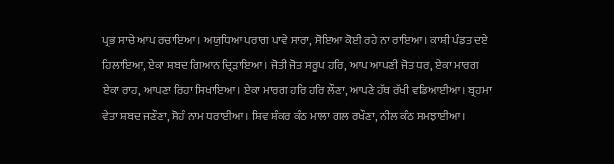ਪ੍ਰਭ ਸਾਚੇ ਆਪ ਰਚਾਇਆ। ਅਯੁਧਿਆ ਪਰਾਗ ਪਾਵੇ ਸਾਰਾ, ਸੋਇਆ ਕੋਈ ਰਹੇ ਨਾ ਰਾਇਆ। ਕਾਸ਼ੀ ਪੰਡਤ ਦਏ ਹਿਲਾਇਆ, ਏਕਾ ਸ਼ਬਦ ਗਿਆਨ ਦ੍ਰਿੜਾਇਆ। ਜੋਤੀ ਜੋਤ ਸਰੂਪ ਹਰਿ, ਆਪ ਆਪਣੀ ਜੋਤ ਧਰ, ਏਕਾ ਮਾਰਗ ਏਕਾ ਰਾਹ, ਆਪਣਾ ਰਿਹਾ ਸਿਖਾਇਆ। ਏਕਾ ਮਾਰਗ ਹਰਿ ਹਰਿ ਲੌਣਾ, ਆਪਣੇ ਹੱਥ ਰੱਖੀ ਵਡਿਆਈਆ। ਬ੍ਰਹਮਾ ਵੇਤਾ ਸ਼ਬਦ ਜਣੌਣਾ, ਸੋਹੰ ਨਾਮ ਧਰਾਈਆ। ਸ਼ਿਵ ਸ਼ੰਕਰ ਕੰਠ ਮਾਲਾ ਗਲ ਰਖੌਣਾ, ਨੀਲ ਕੰਠ ਸਮਝਾਈਆ।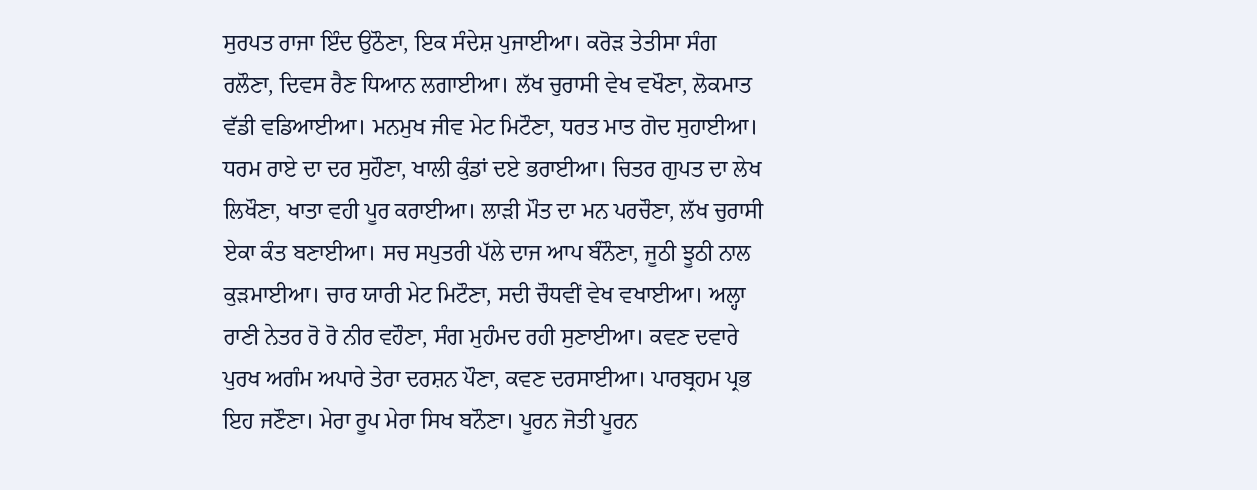ਸੁਰਪਤ ਰਾਜਾ ਇੰਦ ਉਠੌਣਾ, ਇਕ ਸੰਦੇਸ਼ ਪੁਜਾਈਆ। ਕਰੋੜ ਤੇਤੀਸਾ ਸੰਗ ਰਲੌਣਾ, ਦਿਵਸ ਰੈਣ ਧਿਆਨ ਲਗਾਈਆ। ਲੱਖ ਚੁਰਾਸੀ ਵੇਖ ਵਖੌਣਾ, ਲੋਕਮਾਤ ਵੱਡੀ ਵਡਿਆਈਆ। ਮਨਮੁਖ ਜੀਵ ਮੇਟ ਮਿਟੌਣਾ, ਧਰਤ ਮਾਤ ਗੋਦ ਸੁਹਾਈਆ। ਧਰਮ ਰਾਏ ਦਾ ਦਰ ਸੁਹੌਣਾ, ਖਾਲੀ ਕੁੰਡਾਂ ਦਏ ਭਰਾਈਆ। ਚਿਤਰ ਗੁਪਤ ਦਾ ਲੇਖ ਲਿਖੌਣਾ, ਖਾਤਾ ਵਹੀ ਪੂਰ ਕਰਾਈਆ। ਲਾੜੀ ਮੌਤ ਦਾ ਮਨ ਪਰਚੌਣਾ, ਲੱਖ ਚੁਰਾਸੀ ਏਕਾ ਕੰਤ ਬਣਾਈਆ। ਸਚ ਸਪੁਤਰੀ ਪੱਲੇ ਦਾਜ ਆਪ ਬੰਨੌਣਾ, ਜੂਠੀ ਝੂਠੀ ਨਾਲ ਕੁੜਮਾਈਆ। ਚਾਰ ਯਾਰੀ ਮੇਟ ਮਿਟੌਣਾ, ਸਦੀ ਚੌਧਵੀਂ ਵੇਖ ਵਖਾਈਆ। ਅਲ੍ਹਾ ਰਾਣੀ ਨੇਤਰ ਰੋ ਰੋ ਨੀਰ ਵਹੌਣਾ, ਸੰਗ ਮੁਹੰਮਦ ਰਹੀ ਸੁਣਾਈਆ। ਕਵਣ ਦਵਾਰੇ ਪੁਰਖ ਅਗੰਮ ਅਪਾਰੇ ਤੇਰਾ ਦਰਸ਼ਨ ਪੌਣਾ, ਕਵਣ ਦਰਸਾਈਆ। ਪਾਰਬ੍ਰਹਮ ਪ੍ਰਭ ਇਹ ਜਣੌਣਾ। ਮੇਰਾ ਰੂਪ ਮੇਰਾ ਸਿਖ ਬਨੌਣਾ। ਪੂਰਨ ਜੋਤੀ ਪੂਰਨ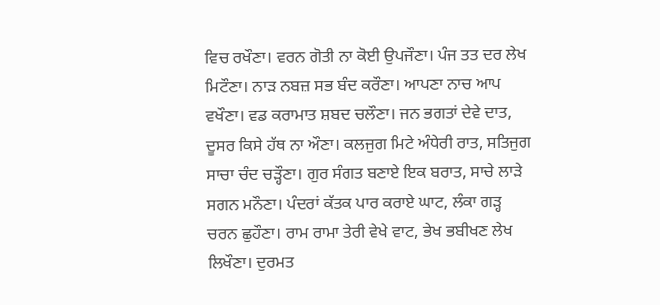ਵਿਚ ਰਖੌਣਾ। ਵਰਨ ਗੋਤੀ ਨਾ ਕੋਈ ਉਪਜੌਣਾ। ਪੰਜ ਤਤ ਦਰ ਲੇਖ ਮਿਟੌਣਾ। ਨਾੜ ਨਬਜ਼ ਸਭ ਬੰਦ ਕਰੌਣਾ। ਆਪਣਾ ਨਾਚ ਆਪ ਵਖੌਣਾ। ਵਡ ਕਰਾਮਾਤ ਸ਼ਬਦ ਚਲੌਣਾ। ਜਨ ਭਗਤਾਂ ਦੇਵੇ ਦਾਤ, ਦੂਸਰ ਕਿਸੇ ਹੱਥ ਨਾ ਔਣਾ। ਕਲਜੁਗ ਮਿਟੇ ਅੰਧੇਰੀ ਰਾਤ, ਸਤਿਜੁਗ ਸਾਚਾ ਚੰਦ ਚੜ੍ਹੌਣਾ। ਗੁਰ ਸੰਗਤ ਬਣਾਏ ਇਕ ਬਰਾਤ, ਸਾਚੇ ਲਾੜੇ ਸਗਨ ਮਨੌਣਾ। ਪੰਦਰਾਂ ਕੱਤਕ ਪਾਰ ਕਰਾਏ ਘਾਟ, ਲੰਕਾ ਗੜ੍ਹ ਚਰਨ ਛੁਹੌਣਾ। ਰਾਮ ਰਾਮਾ ਤੇਰੀ ਵੇਖੇ ਵਾਟ, ਭੇਖ ਭਬੀਖਣ ਲੇਖ ਲਿਖੌਣਾ। ਦੁਰਮਤ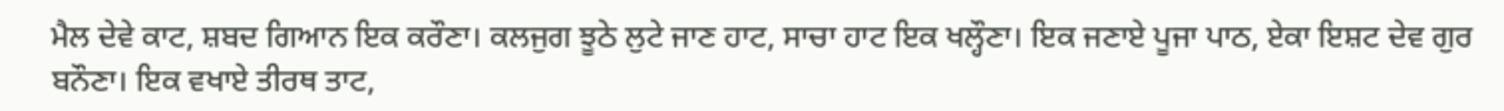ਮੈਲ ਦੇਵੇ ਕਾਟ, ਸ਼ਬਦ ਗਿਆਨ ਇਕ ਕਰੌਣਾ। ਕਲਜੁਗ ਝੂਠੇ ਲੁਟੇ ਜਾਣ ਹਾਟ, ਸਾਚਾ ਹਾਟ ਇਕ ਖਲ੍ਹੌਣਾ। ਇਕ ਜਣਾਏ ਪੂਜਾ ਪਾਠ, ਏਕਾ ਇਸ਼ਟ ਦੇਵ ਗੁਰ ਬਨੌਣਾ। ਇਕ ਵਖਾਏ ਤੀਰਥ ਤਾਟ,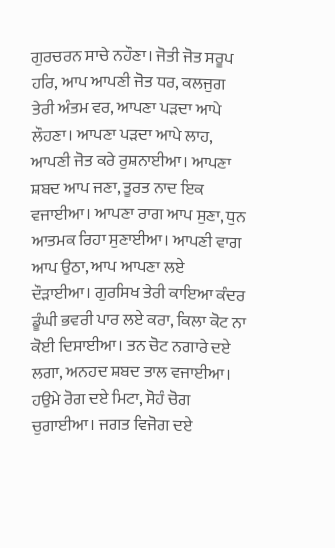ਗੁਰਚਰਨ ਸਾਚੇ ਨਹੌਣਾ। ਜੋਤੀ ਜੋਤ ਸਰੂਪ ਹਰਿ, ਆਪ ਆਪਣੀ ਜੋਤ ਧਰ, ਕਲਜੁਗ ਤੇਰੀ ਅੰਤਮ ਵਰ, ਆਪਣਾ ਪੜਦਾ ਆਪੇ ਲੌਹਣਾ। ਆਪਣਾ ਪੜਦਾ ਆਪੇ ਲਾਹ, ਆਪਣੀ ਜੋਤ ਕਰੇ ਰੁਸ਼ਨਾਈਆ। ਆਪਣਾ ਸ਼ਬਦ ਆਪ ਜਣਾ, ਤੂਰਤ ਨਾਦ ਇਕ ਵਜਾਈਆ। ਆਪਣਾ ਰਾਗ ਆਪ ਸੁਣਾ, ਧੁਨ ਆਤਮਕ ਰਿਹਾ ਸੁਣਾਈਆ। ਆਪਣੀ ਵਾਗ ਆਪ ਉਠਾ, ਆਪ ਆਪਣਾ ਲਏ ਦੌੜਾਈਆ। ਗੁਰਸਿਖ ਤੇਰੀ ਕਾਇਆ ਕੰਦਰ ਡੂੰਘੀ ਭਵਰੀ ਪਾਰ ਲਏ ਕਰਾ, ਕਿਲਾ ਕੋਟ ਨਾ ਕੋਈ ਦਿਸਾਈਆ। ਤਨ ਚੋਟ ਨਗਾਰੇ ਦਏ ਲਗਾ, ਅਨਹਦ ਸ਼ਬਦ ਤਾਲ ਵਜਾਈਆ। ਹਉਮੇ ਰੋਗ ਦਏ ਮਿਟਾ, ਸੋਹੰ ਚੋਗ ਚੁਗਾਈਆ। ਜਗਤ ਵਿਜੋਗ ਦਏ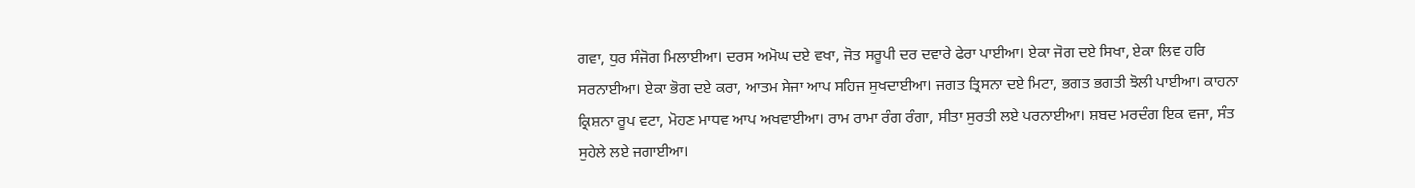ਗਵਾ, ਧੁਰ ਸੰਜੋਗ ਮਿਲਾਈਆ। ਦਰਸ ਅਮੋਘ ਦਏ ਵਖਾ, ਜੋਤ ਸਰੂਪੀ ਦਰ ਦਵਾਰੇ ਫੇਰਾ ਪਾਈਆ। ਏਕਾ ਜੋਗ ਦਏ ਸਿਖਾ, ਏਕਾ ਲਿਵ ਹਰਿ ਸਰਨਾਈਆ। ਏਕਾ ਭੋਗ ਦਏ ਕਰਾ, ਆਤਮ ਸੇਜਾ ਆਪ ਸਹਿਜ ਸੁਖਦਾਈਆ। ਜਗਤ ਤ੍ਰਿਸਨਾ ਦਏ ਮਿਟਾ, ਭਗਤ ਭਗਤੀ ਝੋਲੀ ਪਾਈਆ। ਕਾਹਨਾ ਕ੍ਰਿਸ਼ਨਾ ਰੂਪ ਵਟਾ, ਮੋਹਣ ਮਾਧਵ ਆਪ ਅਖਵਾਈਆ। ਰਾਮ ਰਾਮਾ ਰੰਗ ਰੰਗਾ, ਸੀਤਾ ਸੁਰਤੀ ਲਏ ਪਰਨਾਈਆ। ਸ਼ਬਦ ਮਰਦੰਗ ਇਕ ਵਜਾ, ਸੰਤ ਸੁਹੇਲੇ ਲਏ ਜਗਾਈਆ।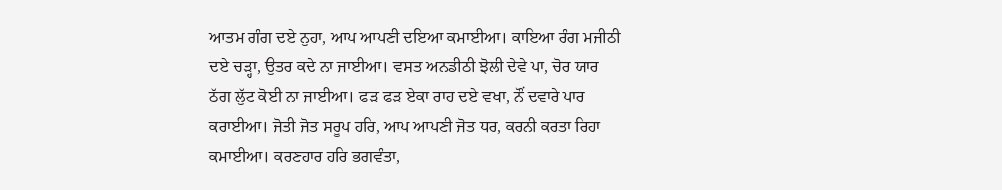ਆਤਮ ਗੰਗ ਦਏ ਨੁਹਾ, ਆਪ ਆਪਣੀ ਦਇਆ ਕਮਾਈਆ। ਕਾਇਆ ਰੰਗ ਮਜੀਠੀ ਦਏ ਚੜ੍ਹਾ, ਉਤਰ ਕਦੇ ਨਾ ਜਾਈਆ। ਵਸਤ ਅਨਡੀਠੀ ਝੋਲੀ ਦੇਵੇ ਪਾ, ਚੋਰ ਯਾਰ ਠੱਗ ਲੁੱਟ ਕੋਈ ਨਾ ਜਾਈਆ। ਫੜ ਫੜ ਏਕਾ ਰਾਹ ਦਏ ਵਖਾ, ਨੌਂ ਦਵਾਰੇ ਪਾਰ ਕਰਾਈਆ। ਜੋਤੀ ਜੋਤ ਸਰੂਪ ਹਰਿ, ਆਪ ਆਪਣੀ ਜੋਤ ਧਰ, ਕਰਨੀ ਕਰਤਾ ਰਿਹਾ ਕਮਾਈਆ। ਕਰਣਹਾਰ ਹਰਿ ਭਗਵੰਤਾ,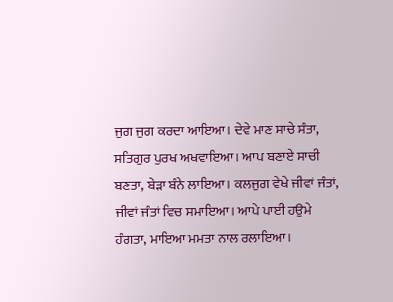ਜੁਗ ਜੁਗ ਕਰਦਾ ਆਇਆ। ਦੇਵੇ ਮਾਣ ਸਾਚੇ ਸੰਤਾ, ਸਤਿਗੁਰ ਪੁਰਖ ਅਖਵਾਇਆ। ਆਪ ਬਣਾਏ ਸਾਚੀ ਬਣਤਾ, ਬੇੜਾ ਬੰਨੇ ਲਾਇਆ। ਕਲਜੁਗ ਵੇਖੇ ਜੀਵਾਂ ਜੰਤਾਂ, ਜੀਵਾਂ ਜੰਤਾਂ ਵਿਚ ਸਮਾਇਆ। ਆਪੇ ਪਾਈ ਹਉਮੇ ਹੰਗਤਾ, ਮਾਇਆ ਮਮਤਾ ਨਾਲ ਰਲਾਇਆ।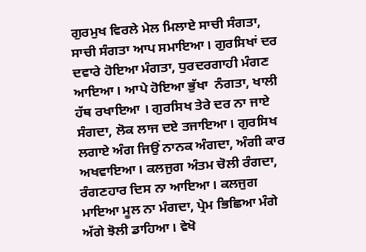ਗੁਰਮੁਖ ਵਿਰਲੇ ਮੇਲ ਮਿਲਾਏ ਸਾਚੀ ਸੰਗਤਾ, ਸਾਚੀ ਸੰਗਤਾ ਆਪ ਸਮਾਇਆ। ਗੁਰਸਿਖਾਂ ਦਰ ਦਵਾਰੇ ਹੋਇਆ ਮੰਗਤਾ, ਧੁਰਦਰਗਾਹੀ ਮੰਗਣ ਆਇਆ। ਆਪੇ ਹੋਇਆ ਭੁੱਖਾ  ਨੰਗਤਾ, ਖਾਲੀ ਹੱਥ ਰਖਾਇਆ । ਗੁਰਸਿਖ ਤੇਰੇ ਦਰ ਨਾ ਜਾਏ ਸੰਗਦਾ, ਲੋਕ ਲਾਜ ਦਏ ਤਜਾਇਆ। ਗੁਰਸਿਖ ਲਗਾਏ ਅੰਗ ਜਿਉਂ ਨਾਨਕ ਅੰਗਦਾ, ਅੰਗੀ ਕਾਰ ਅਖਵਾਇਆ। ਕਲਜੁਗ ਅੰਤਮ ਚੋਲੀ ਰੰਗਦਾ, ਰੰਗਣਹਾਰ ਦਿਸ ਨਾ ਆਇਆ। ਕਲਜੁਗ ਮਾਇਆ ਮੂਲ ਨਾ ਮੰਗਦਾ, ਪ੍ਰੇਮ ਭਿਛਿਆ ਮੰਗੇ ਅੱਗੇ ਝੋਲੀ ਡਾਹਿਆ। ਵੇਖੋ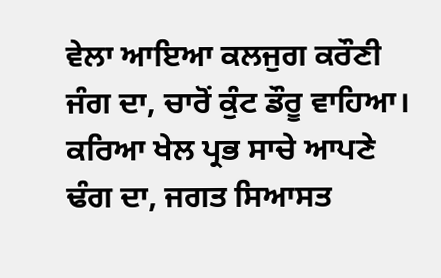ਵੇਲਾ ਆਇਆ ਕਲਜੁਗ ਕਰੌਣੀ ਜੰਗ ਦਾ, ਚਾਰੋਂ ਕੁੰਟ ਡੌਰੂ ਵਾਹਿਆ। ਕਰਿਆ ਖੇਲ ਪ੍ਰਭ ਸਾਚੇ ਆਪਣੇ ਢੰਗ ਦਾ, ਜਗਤ ਸਿਆਸਤ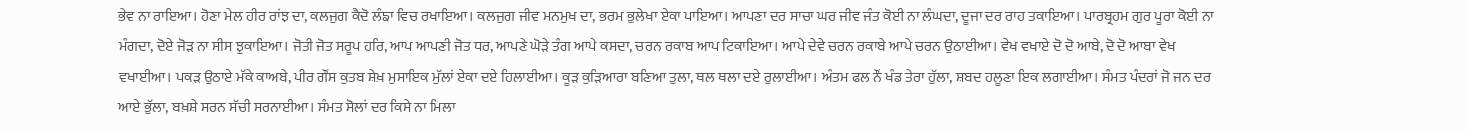ਭੇਵ ਨਾ ਰਾਇਆ। ਹੋਣਾ ਮੇਲ ਹੀਰ ਰਾਂਝ ਦਾ, ਕਲਜੁਗ ਕੈਦੋ ਲੰਙਾ ਵਿਚ ਰਖਾਇਆ। ਕਲਜੁਗ ਜੀਵ ਮਨਮੁਖ ਦਾ, ਭਰਮ ਭੁਲੇਖਾ ਏਕਾ ਪਾਇਆ। ਆਪਣਾ ਦਰ ਸਾਚਾ ਘਰ ਜੀਵ ਜੰਤ ਕੋਈ ਨਾ ਲੰਘਦਾ, ਦੂਜਾ ਦਰ ਰਾਹ ਤਕਾਇਆ। ਪਾਰਬ੍ਰਹਮ ਗੁਰ ਪੂਰਾ ਕੋਈ ਨਾ ਮੰਗਦਾ, ਦੋਏ ਜੋੜ ਨਾ ਸੀਸ ਝੁਕਾਇਆ। ਜੋਤੀ ਜੋਤ ਸਰੂਪ ਹਰਿ, ਆਪ ਆਪਣੀ ਜੋਤ ਧਰ, ਆਪਣੇ ਘੋੜੇ ਤੰਗ ਆਪੇ ਕਸਦਾ, ਚਰਨ ਰਕਾਬ ਆਪ ਟਿਕਾਇਆ। ਆਪੇ ਦੇਵੇ ਚਰਨ ਰਕਾਬੇ ਆਪੇ ਚਰਨ ਉਠਾਈਆ। ਵੇਖ ਵਖਾਏ ਦੋ ਦੋ ਆਬੇ, ਦੋ ਦੋ ਆਬਾ ਵੇਖ ਵਖਾਈਆ। ਪਕੜ ਉਠਾਏ ਮੱਕੇ ਕਾਅਬੇ, ਪੀਰ ਗੌਂਸ ਕੁਤਬ ਸ਼ੇਖ਼ ਮੁਸਾਇਕ ਮੁੱਲਾਂ ਏਕਾ ਦਏ ਹਿਲਾਈਆ। ਕੂੜ ਕੁੜਿਆਰਾ ਬਣਿਆ ਤੁਲਾ, ਥਲ ਥਲਾ ਦਏ ਰੁਲਾਈਆ। ਅੰਤਮ ਫਲ ਨੌਂ ਖੰਡ ਤੇਰਾ ਹੁੱਲਾ, ਸ਼ਬਦ ਹਲੂਣਾ ਇਕ ਲਗਾਈਆ। ਸੰਮਤ ਪੰਦਰਾਂ ਜੋ ਜਨ ਦਰ ਆਏ ਭੁੱਲਾ, ਬਖ਼ਸ਼ੇ ਸਰਨ ਸੱਚੀ ਸਰਨਾਈਆ। ਸੰਮਤ ਸੋਲਾਂ ਦਰ ਕਿਸੇ ਨਾ ਮਿਲਾ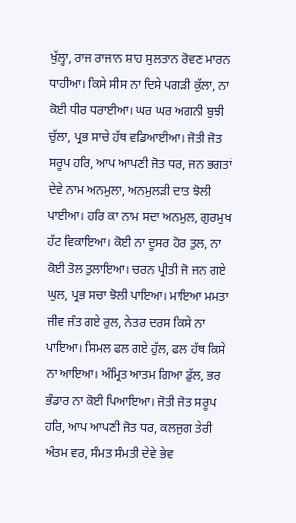ਖੁੱਲ੍ਹਾ, ਰਾਜ ਰਾਜਾਨ ਸ਼ਾਹ ਸੁਲਤਾਨ ਰੋਵਣ ਮਾਰਨ ਧਾਹੀਆ। ਕਿਸੇ ਸੀਸ ਨਾ ਦਿਸੇ ਪਗੜੀ ਕੁੱਲਾ, ਨਾ ਕੋਈ ਧੀਰ ਧਰਾਈਆ। ਘਰ ਘਰ ਅਗਨੀ ਬੁਝੀ ਚੁੱਲਾ, ਪ੍ਰਭ ਸਾਚੇ ਹੱਥ ਵਡਿਆਈਆ। ਜੋਤੀ ਜੋਤ ਸਰੂਪ ਹਰਿ, ਆਪ ਆਪਣੀ ਜੋਤ ਧਰ, ਜਨ ਭਗਤਾਂ ਦੇਵੇ ਨਾਮ ਅਨਮੁਲਾ, ਅਨਮੁਲੜੀ ਦਾਤ ਝੋਲੀ ਪਾਈਆ। ਹਰਿ ਕਾ ਨਾਮ ਸਦਾ ਅਨਮੁਲ, ਗੁਰਮੁਖ ਹੱਟ ਵਿਕਾਇਆ। ਕੋਈ ਨਾ ਦੂਸਰ ਹੋਰ ਤੁਲ, ਨਾ ਕੋਈ ਤੋਲ ਤੁਲਾਇਆ। ਚਰਨ ਪ੍ਰੀਤੀ ਜੋ ਜਨ ਗਏ ਘੁਲ, ਪ੍ਰਭ ਸਚਾ ਝੋਲੀ ਪਾਇਆ। ਮਾਇਆ ਮਮਤਾ ਜੀਵ ਜੰਤ ਗਏ ਰੁਲ, ਨੇਤਰ ਦਰਸ ਕਿਸੇ ਨਾ ਪਾਇਆ। ਸਿਮਲ ਫਲ ਗਏ ਹੁੱਲ, ਫਲ ਹੱਥ ਕਿਸੇ ਨਾ ਆਇਆ। ਅੰਮ੍ਰਿਤ ਆਤਮ ਗਿਆ ਡੁੱਲ, ਭਰ ਭੰਡਾਰ ਨਾ ਕੋਈ ਪਿਆਇਆ। ਜੋਤੀ ਜੋਤ ਸਰੂਪ ਹਰਿ, ਆਪ ਆਪਣੀ ਜੋਤ ਧਰ, ਕਲਜੁਗ ਤੇਰੀ ਅੰਤਮ ਵਰ, ਸੰਮਤ ਸੰਮਤੀ ਦੇਵੇ ਭੇਵ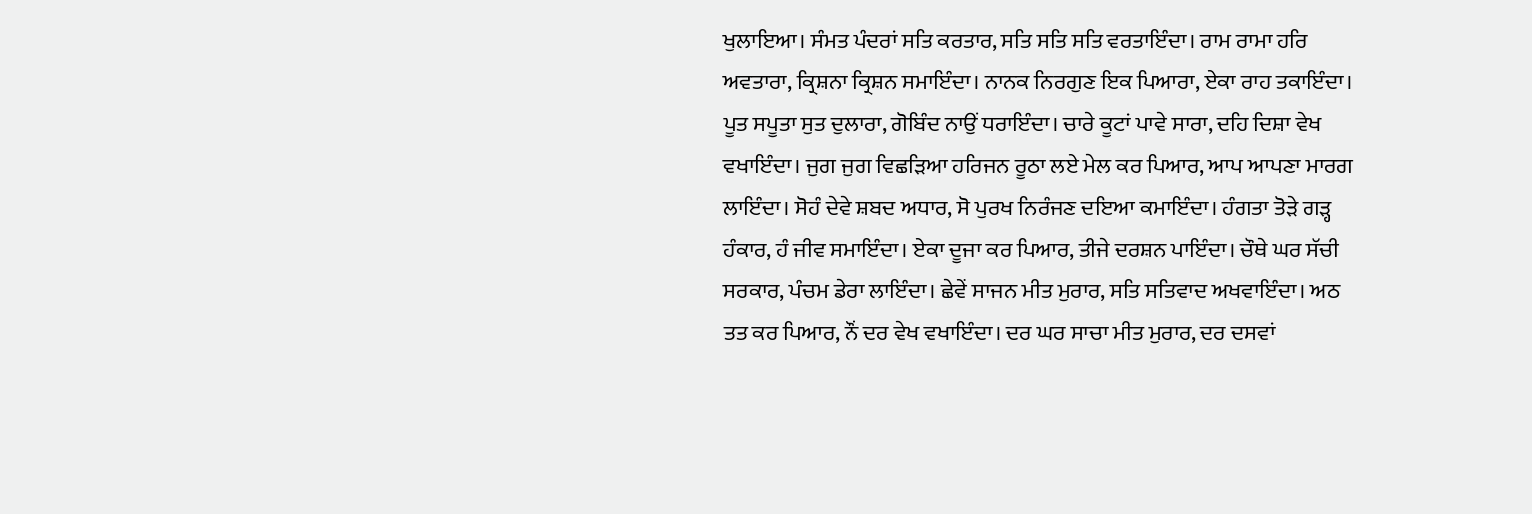ਖੁਲਾਇਆ। ਸੰਮਤ ਪੰਦਰਾਂ ਸਤਿ ਕਰਤਾਰ, ਸਤਿ ਸਤਿ ਸਤਿ ਵਰਤਾਇੰਦਾ। ਰਾਮ ਰਾਮਾ ਹਰਿ ਅਵਤਾਰਾ, ਕ੍ਰਿਸ਼ਨਾ ਕ੍ਰਿਸ਼ਨ ਸਮਾਇੰਦਾ। ਨਾਨਕ ਨਿਰਗੁਣ ਇਕ ਪਿਆਰਾ, ਏਕਾ ਰਾਹ ਤਕਾਇੰਦਾ। ਪੂਤ ਸਪੂਤਾ ਸੁਤ ਦੁਲਾਰਾ, ਗੋਬਿੰਦ ਨਾਉਂ ਧਰਾਇੰਦਾ। ਚਾਰੇ ਕੂਟਾਂ ਪਾਵੇ ਸਾਰਾ, ਦਹਿ ਦਿਸ਼ਾ ਵੇਖ ਵਖਾਇੰਦਾ। ਜੁਗ ਜੁਗ ਵਿਛੜਿਆ ਹਰਿਜਨ ਰੂਠਾ ਲਏ ਮੇਲ ਕਰ ਪਿਆਰ, ਆਪ ਆਪਣਾ ਮਾਰਗ ਲਾਇੰਦਾ। ਸੋਹੰ ਦੇਵੇ ਸ਼ਬਦ ਅਧਾਰ, ਸੋ ਪੁਰਖ ਨਿਰੰਜਣ ਦਇਆ ਕਮਾਇੰਦਾ। ਹੰਗਤਾ ਤੋੜੇ ਗੜ੍ਹ ਹੰਕਾਰ, ਹੰ ਜੀਵ ਸਮਾਇੰਦਾ। ਏਕਾ ਦੂਜਾ ਕਰ ਪਿਆਰ, ਤੀਜੇ ਦਰਸ਼ਨ ਪਾਇੰਦਾ। ਚੌਥੇ ਘਰ ਸੱਚੀ ਸਰਕਾਰ, ਪੰਚਮ ਡੇਰਾ ਲਾਇੰਦਾ। ਛੇਵੇਂ ਸਾਜਨ ਮੀਤ ਮੁਰਾਰ, ਸਤਿ ਸਤਿਵਾਦ ਅਖਵਾਇੰਦਾ। ਅਠ ਤਤ ਕਰ ਪਿਆਰ, ਨੌਂ ਦਰ ਵੇਖ ਵਖਾਇੰਦਾ। ਦਰ ਘਰ ਸਾਚਾ ਮੀਤ ਮੁਰਾਰ, ਦਰ ਦਸਵਾਂ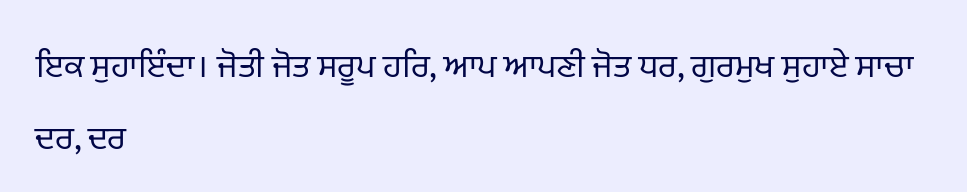ਇਕ ਸੁਹਾਇੰਦਾ। ਜੋਤੀ ਜੋਤ ਸਰੂਪ ਹਰਿ, ਆਪ ਆਪਣੀ ਜੋਤ ਧਰ, ਗੁਰਮੁਖ ਸੁਹਾਏ ਸਾਚਾ ਦਰ, ਦਰ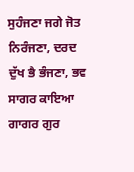ਸੁਹੰਜਣਾ ਜਗੇ ਜੋਤ ਨਿਰੰਜਣਾ, ਦਰਦ ਦੁੱਖ ਭੈ ਭੰਜਣਾ, ਭਵ ਸਾਗਰ ਕਾਇਆ ਗਾਗਰ ਗੁਰ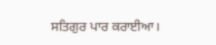ਸਤਿਗੁਰ ਪਾਰ ਕਰਾਈਆ।